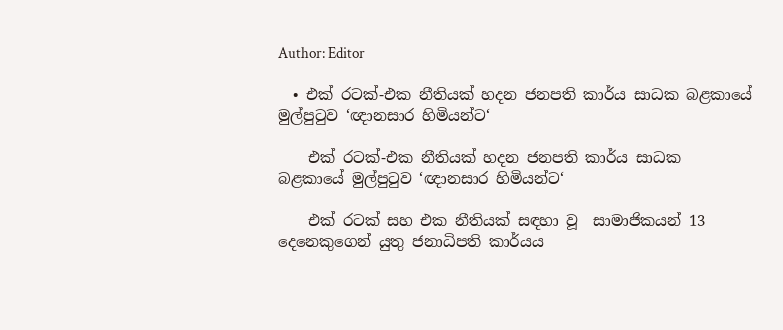Author: Editor

  • එක් රටක්-එක නීතියක් හදන ජනපති කාර්ය සාධක බළකායේ මුල්පුටුව ‘ඥානසාර හිමියන්ට‘

    එක් රටක්-එක නීතියක් හදන ජනපති කාර්ය සාධක බළකායේ මුල්පුටුව ‘ඥානසාර හිමියන්ට‘

    එක් රටක් සහ එක නීතියක් සඳහා වූ  සාමාජිකයන් 13 දෙනෙකුගෙන් යුතු ජනාධිපති කාර්යය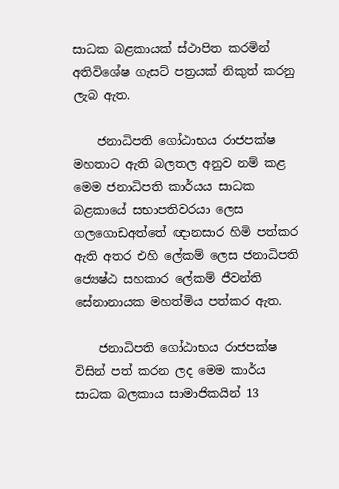සාධක බළකායක් ස්ථාපිත කරමින් අතිවිශේෂ ගැසට් පත්‍රයක් නිකුත් කරනු ලැබ ඇත.

    ජනාධිපති ගෝඨාභය රාජපක්ෂ මහතාට ඇති බලතල අනුව නම් කළ මෙම ජනාධිපති කාර්යය සාධක බළකායේ සභාපතිවරයා ලෙස ගලගොඩඅත්තේ ඥානසාර හිමි පත්කර ඇති අතර එහි ලේකම් ලෙස ජනාධිපති ජ්‍යෙෂ්ඨ සහකාර ලේකම් ජීවන්ති සේනානායක මහත්මිය පත්කර ඇත.

    ජනාධිපති ගෝඨාභය රාජපක්ෂ විසින් පත් කරන ලද මෙම කාර්ය සාධක බලකාය සාමාජිකයින් 13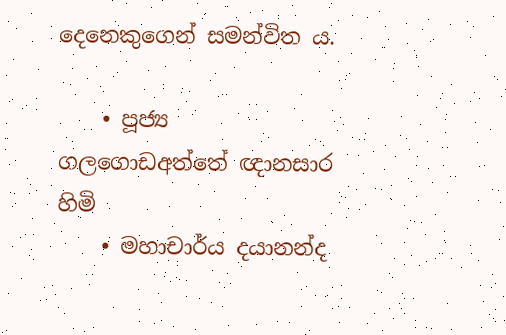දෙනෙකුගෙන් සමන්විත ය.

    • පූජ්‍ය ගලගොඩඅත්තේ ඥානසාර හිමි
    • මහාචාර්ය දයානන්ද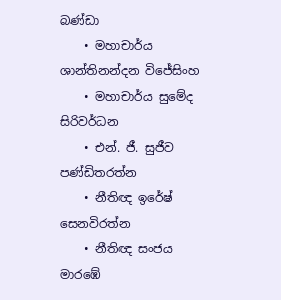බණ්ඩා
    • මහාචාර්ය ශාන්තිනන්දන විජේසිංහ
    • මහාචාර්ය සුමේද සිරිවර්ධන
    • එන්. ජී. සුජීව පණ්ඩිතරත්න
    • නීතිඥ ඉරේෂ් සෙනවිරත්න
    • නීතිඥ සංජය මාරඹේ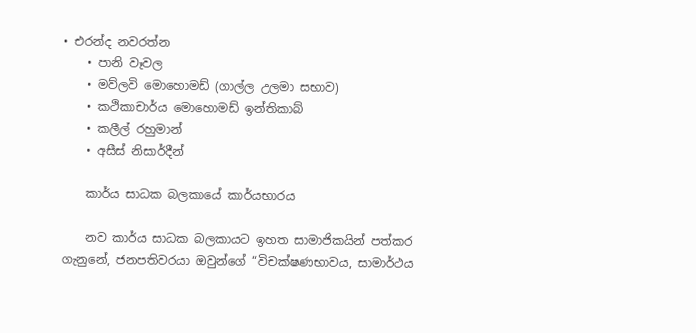• එරන්ද නවරත්න
    • පානි වෑවල
    • මව්ලවි මොහොමඩ් (ගාල්ල උලමා සභාව)
    • කථිකාචාර්ය මොහොමඩ් ඉන්තිකාබ්
    • කලීල් රහුමාන්
    • අසීස් නිසාර්දීන්

    කාර්ය සාධක බලකායේ කාර්යභාරය

    නව කාර්ය සාධක බලකායට ඉහත සාමාජිකයින් පත්කර ගැනුනේ, ජනපතිවරයා ඔවුන්ගේ “විචක්ෂණභාවය, සාමාර්ථය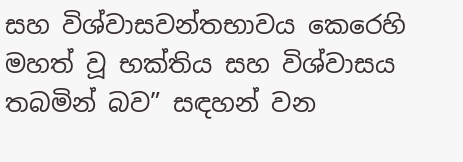සහ විශ්වාසවන්තභාවය කෙරෙහි මහත් වූ භක්තිය සහ විශ්වාසය තබමින් බව” සඳහන් වන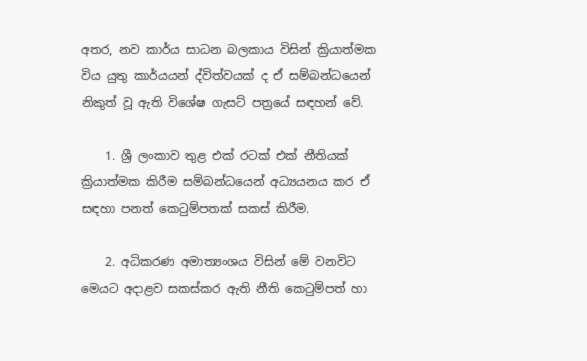අතර, නව කාර්ය සාධන බලකාය විසින් ක්‍රියාත්මක විය යුතු කාර්යයන් ද්විත්වයක් ද ඒ සම්බන්ධයෙන් නිකුත් වූ ඇති විශේෂ ගැසට් පත්‍රයේ සඳහන් වේ.

    1. ශ්‍රී ලංකාව තුළ එක් රටක් එක් නීතියක් ක්‍රියාත්මක කිරීම සම්බන්ධයෙන් අධ්‍යයනය කර ඒ සඳහා පනත් කෙටුම්පතක් සකස් කිරීම.

    2. අධිකරණ අමාත්‍යංශය විසින් මේ වනවිට මෙයට අදාළව සකස්කර ඇති නීති කෙටුම්පත් හා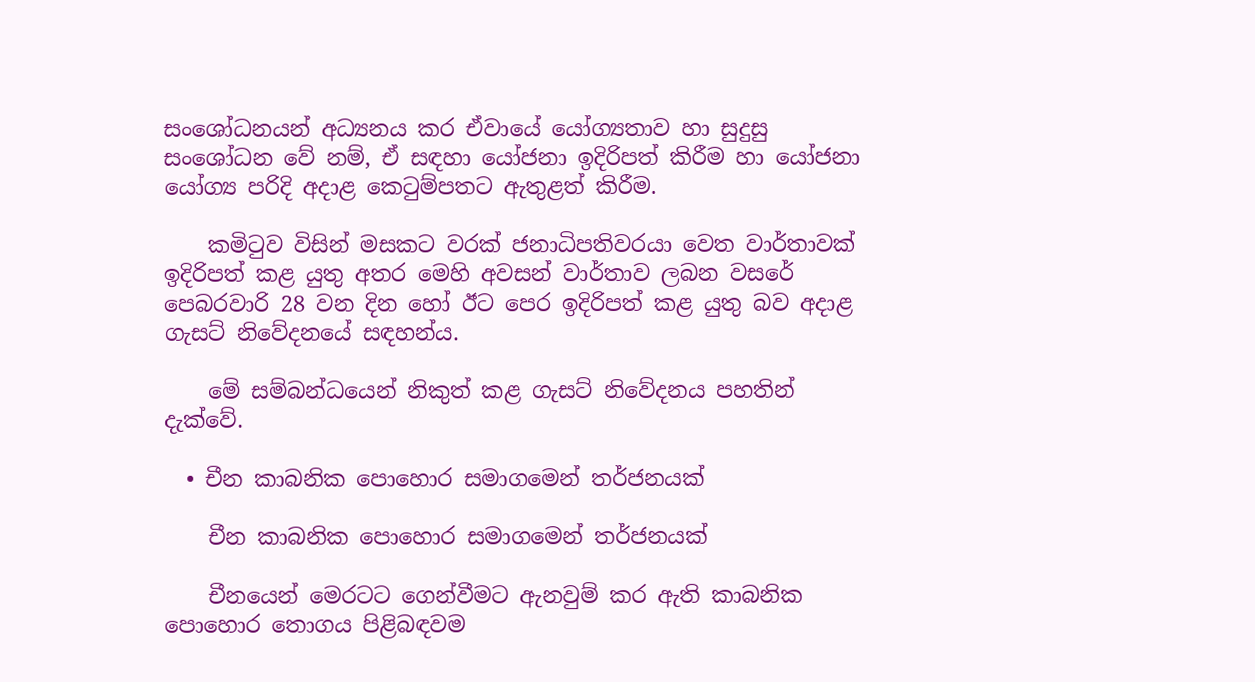සංශෝධනයන් අධ්‍යනය කර ඒවායේ යෝග්‍යතාව හා සුදුසු සංශෝධන වේ නම්, ඒ සඳහා යෝජනා ඉදිරිපත් කිරීම හා යෝජනා යෝග්‍ය පරිදි අදාළ කෙටුම්පතට ඇතුළත් කිරීම.

    කමිටුව විසින් මසකට වරක් ජනාධිපතිවරයා වෙත වාර්තාවක් ඉදිරිපත් කළ යුතු අතර මෙහි අවසන් වාර්තාව ලබන වසරේ පෙබරවාරි 28 වන දින හෝ ඊට පෙර ඉදිරිපත් කළ යුතු බව අදාළ ගැසට් නිවේදනයේ සඳහන්ය.

    මේ සම්බන්ධයෙන් නිකුත් කළ ගැසට් නිවේදනය පහතින් දැක්වේ.

  • චීන කාබනික පොහොර සමාගමෙන් තර්ජනයක්

    චීන කාබනික පොහොර සමාගමෙන් තර්ජනයක්

    චීනයෙන් මෙරටට ගෙන්වීමට ඇනවුම් කර ඇති කාබනික පොහොර තොගය පිළිබඳවම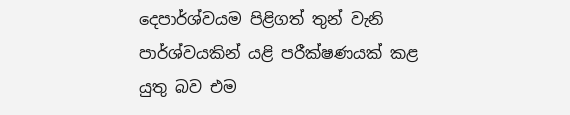දෙපාර්ශ්වයම පිළිගත් තුන් වැනි පාර්ශ්වයකින් යළි පරීක්ෂණයක් කළ යුතු බව එම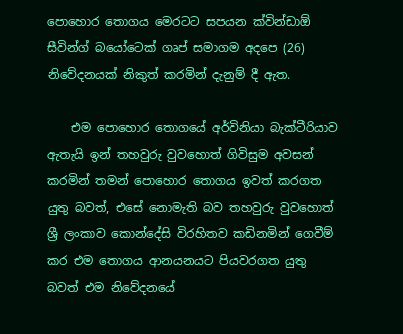පොහොර තොගය මෙරටට සපයන ක්වින්ඩාඕ සීවින්ග් බයෝටෙක් ගෘප් සමාගම අදපෙ (26) නිවේදනයක් නිකුත් කරමින් දැනුම් දී ඇත.

    එම පොහොර තොගයේ අර්විනියා බැක්ටීරියාව ඇතැයි ඉන් තහවුරු වුවහොත් ගිවිසුම අවසන් කරමින් තමන් පොහොර තොගය ඉවත් කරගත යුතු බවත්, එසේ නොමැති බව තහවුරු වුවහොත් ශ්‍රී ලංකාව කොන්දේසි විරහිතව කඩිනමින් ගෙවීම් කර එම තොගය ආනයනයට පියවරගත යුතු බවත් එම නිවේදනයේ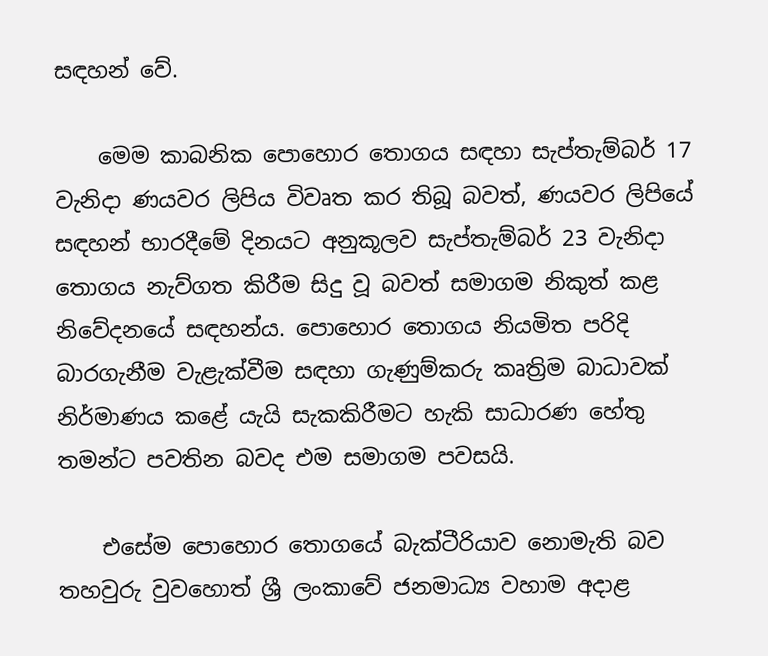සඳහන් වේ.

    මෙම කාබනික පොහොර තොගය සඳහා සැප්තැම්බර් 17 වැනිදා ණයවර ලිපිය විවෘත කර තිබූ බවත්, ණයවර ලිපියේ සඳහන් භාරදීමේ දිනයට අනුකූලව සැප්තැම්බර් 23 වැනිදා තොගය නැව්ගත කිරීම සිදු වූ බවත් සමාගම නිකුත් කළ නිවේදනයේ සඳහන්ය. පොහොර තොගය නියමිත පරිදි බාරගැනීම වැළැක්වීම සඳහා ගැණුම්කරු කෘත්‍රිම බාධාවක් නිර්මාණය කළේ යැයි සැකකිරීමට හැකි සාධාරණ හේතු තමන්ට පවතින බවද එම සමාගම පවසයි.

    එසේම පොහොර තොගයේ බැක්ටීරියාව නොමැති බව තහවුරු වුවහොත් ශ්‍රී ලංකාවේ ජනමාධ්‍ය වහාම අදාළ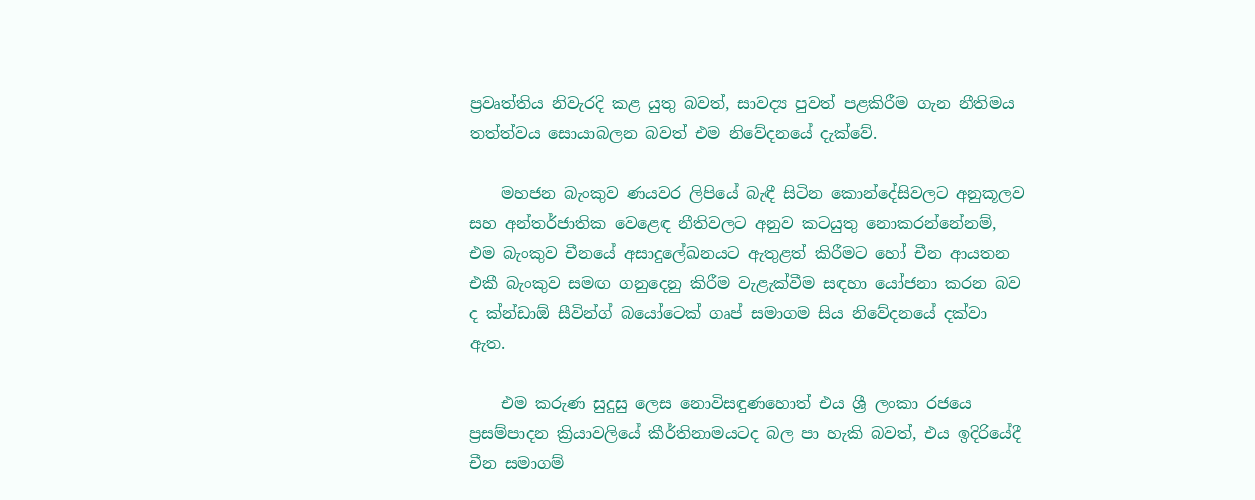ප්‍රවෘත්තිය නිවැරදි කළ යුතු බවත්, සාවද්‍ය පුවත් පළකිරීම ගැන නීතිමය තත්ත්වය සොයාබලන බවත් එම නිවේදනයේ දැක්වේ.

    මහජන බැංකුව ණයවර ලිපියේ බැඳී සිටින කොන්දේසිවලට අනුකූලව සහ අන්තර්ජාතික වෙළෙඳ නීතිවලට අනුව කටයුතු නොකරන්නේනම්, එම බැංකුව චීනයේ අසාදුලේඛනයට ඇතුළත් කිරීමට හෝ චීන ආයතන එකී බැංකුව සමඟ ගනුදෙනු කිරීම වැළැක්වීම සඳහා යෝජනා කරන බව ද ක්න්ඩාඕ සීවින්ග් බයෝටෙක් ගෘප් සමාගම සිය නිවේදනයේ දක්වා ඇත.

    එම කරුණ සුදුසු ලෙස නොවිසඳුණහොත් එය ශ්‍රී ලංකා රජයෙ ප්‍රසම්පාදන ක්‍රියාවලියේ කීර්තිනාමයටද බල පා හැකි බවත්, එය ඉදිරියේදී චීන සමාගම්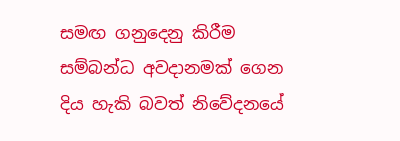සමඟ ගනුදෙනු කිරීම සම්බන්ධ අවදානමක් ගෙන දිය හැකි බවත් නිවේදනයේ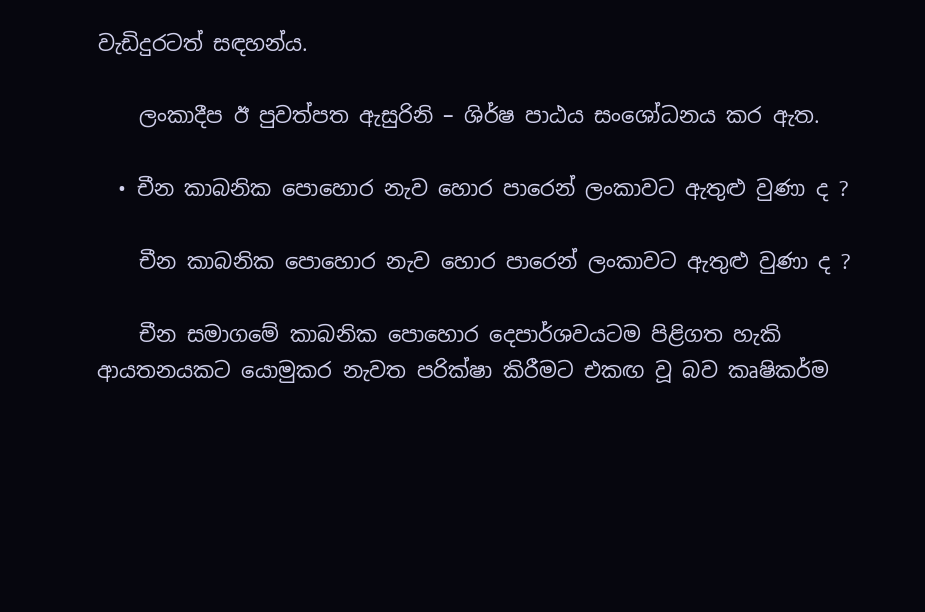වැඩිදුරටත් සඳහන්ය.

    ලංකාදීප ඊ පුවත්පත ඇසුරිනි – ශිර්ෂ පාඨය සංශෝධනය කර ඇත.

  • චීන කාබනික පොහොර නැව හොර පාරෙන් ලංකාවට ඇතුළු වුණා ද ?

    චීන කාබනික පොහොර නැව හොර පාරෙන් ලංකාවට ඇතුළු වුණා ද ?

    චීන සමාගමේ කාබනික පොහොර දෙපාර්ශවයටම පිළිගත හැකි ආයතනයකට යොමුකර නැවත පරික්ෂා කිරීමට එකඟ වූ බව කෘෂිකර්ම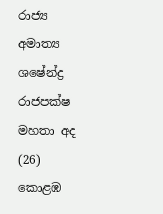රාජ්‍ය අමාත්‍ය ශෂේන්ද්‍ර රාජපක්ෂ මහතා අද (26) කොළඹ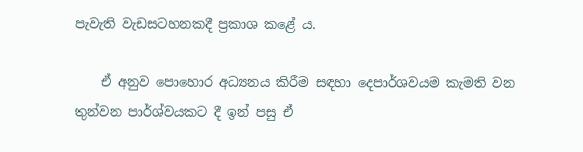පැවැති වැඩසටහනකදී ප්‍රකාශ කළේ ය.

    ඒ අනුව පොහොර අධ්‍යනය කිරීම සඳහා දෙපාර්ශවයම කැමති වන තුන්වන පාර්ශ්වයකට දී ඉන් පසු ඒ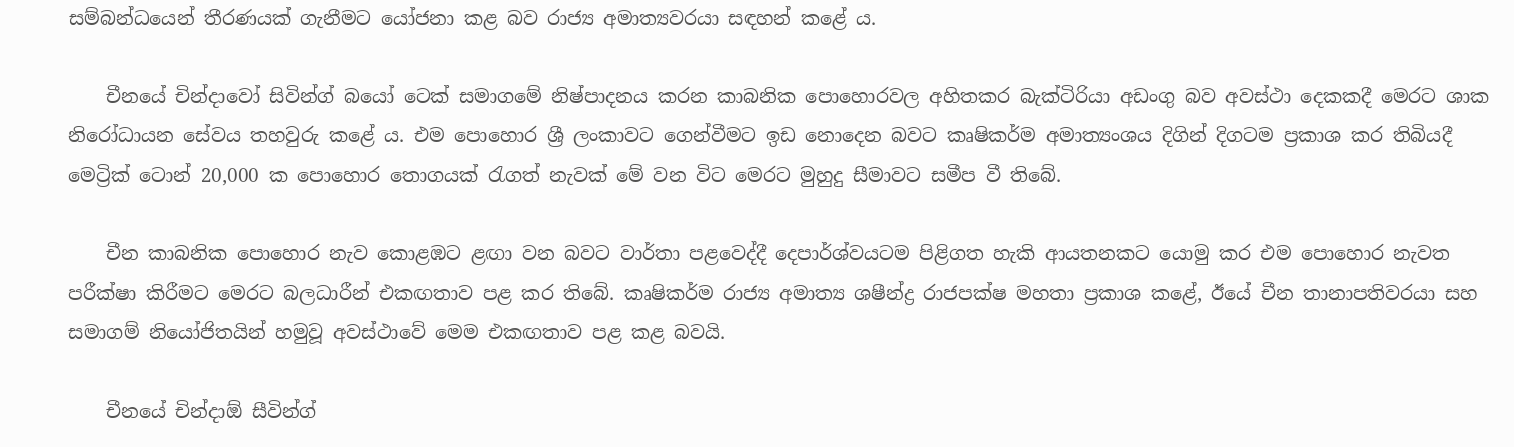සම්බන්ධයෙන් තීරණයක් ගැනීමට යෝජනා කළ බව රාජ්‍ය අමාත්‍යවරයා සඳහන් කළේ ය.

    චීනයේ චින්දාවෝ සිවින්ග් බයෝ ටෙක් සමාගමේ නිෂ්පාදනය කරන කාබනික පොහොරවල අහිතකර බැක්ටිරියා අඩංගු බව අවස්ථා දෙකකදී මෙරට ශාක නිරෝධායන සේවය තහවුරු කළේ ය. එම පොහොර ශ්‍රී ලංකාවට ගෙන්වීමට ඉඩ නොදෙන බවට කෘෂිකර්ම අමාත්‍යංශය දිගින් දිගටම ප්‍රකාශ කර තිබියදී මෙට්‍රික් ටොන් 20,000 ක පොහොර තොගයක් රැගත් නැවක් මේ වන විට මෙරට මුහුදු සීමාවට සමීප වී තිබේ.

    චීන කාබනික පොහොර නැව කොළඹට ළඟා වන බවට වාර්තා පළවෙද්දී දෙපාර්ශ්වයටම පිළිගත හැකි ආයතනකට යොමු කර එම පොහොර නැවත පරීක්ෂා කිරීමට මෙරට බලධාරීන් එකඟතාව පළ කර තිබේ. කෘෂිකර්ම රාජ්‍ය අමාත්‍ය ශෂීන්ද්‍ර රාජපක්ෂ මහතා ප්‍රකාශ කළේ, ඊයේ චීන තානාපතිවරයා සහ සමාගම් නියෝජිතයින් හමුවූ අවස්ථාවේ මෙම එකඟතාව පළ කළ බවයි.

    චීනයේ චින්දාඕ සීවින්ග්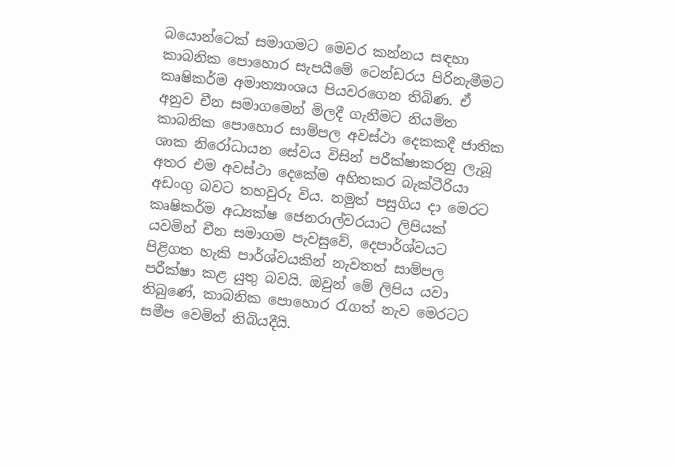බයොන්ටෙක් සමාගමට මෙවර කන්නය සඳහා කාබනික පොහොර සැපයීමේ ටෙන්ඩරය පිරිනැමීමට කෘෂිකර්ම අමාත්‍යාංශය පියවරගෙන තිබිණ. ඒ අනුව චීන සමාගමෙන් මිලදී ගැනීමට නියමිත කාබනික පොහොර සාම්පල අවස්ථා දෙකකදී ජාතික ශාක නිරෝධායන සේවය විසින් පරීක්ෂාකරනු ලැබූ අතර එම අවස්ථා දෙකේම අහිතකර බැක්ටීරියා අඩංගු බවට තහවුරු විය. නමුත් පසුගිය දා මෙරට කෘෂිකර්ම අධ්‍යක්ෂ ජෙනරාල්වරයාට ලිපියක් යවමින් චීන සමාගම පැවසුවේ, දෙපාර්ශ්වයට පිළිගත හැකි පාර්ශ්වයකින් නැවතත් සාම්පල පරීක්ෂා කළ යුතු බවයි. ඔවුන් මේ ලිපිය යවා තිබුණේ, කාබනික පොහොර රැගත් නැව මෙරටට සමීප වෙමින් තිබියදීයි.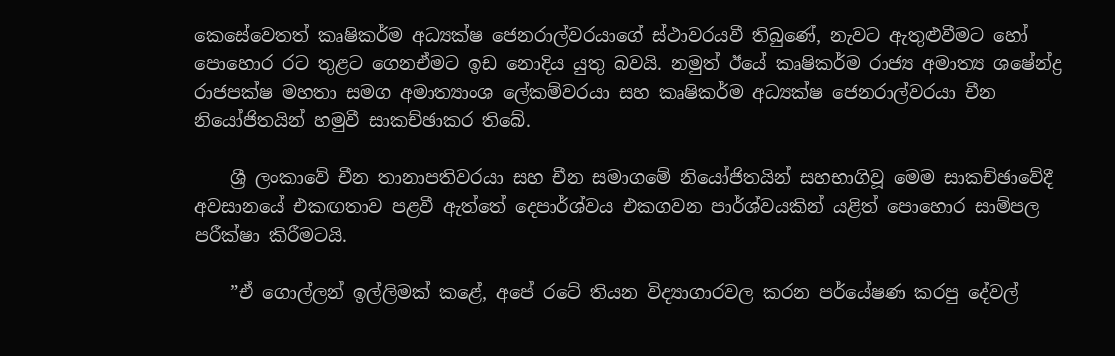කෙසේවෙතත් කෘෂිකර්ම අධ්‍යක්ෂ ජෙනරාල්වරයාගේ ස්ථාවරයවී තිබුණේ, නැවට ඇතුළුවීමට හෝ පොහොර රට තුළට ගෙනඒමට ඉඩ නොදිය යුතු බවයි. නමුත් ඊයේ කෘෂිකර්ම රාජ්‍ය අමාත්‍ය ශෂේන්ද්‍ර රාජපක්ෂ මහතා සමග අමාත්‍යාංශ ලේකම්වරයා සහ කෘෂිකර්ම අධ්‍යක්ෂ ජෙනරාල්වරයා චීන නියෝජිතයින් හමුවී සාකච්ඡාකර තිබේ.

    ශ්‍රී ලංකාවේ චීන තානාපතිවරයා සහ චීන සමාගමේ නියෝජිතයින් සහභාගිවූ මෙම සාකච්ඡාවේදී අවසානයේ එකඟතාව පළවී ඇත්තේ දෙපාර්ශ්වය එකගවන පාර්ශ්වයකින් යළිත් පොහොර සාම්පල පරීක්ෂා කිරීමටයි.

    ”ඒ ගොල්ලන් ඉල්ලිමක් කළේ, අපේ රටේ තියන විද්‍යාගාරවල කරන පර්යේෂණ කරපු දේවල්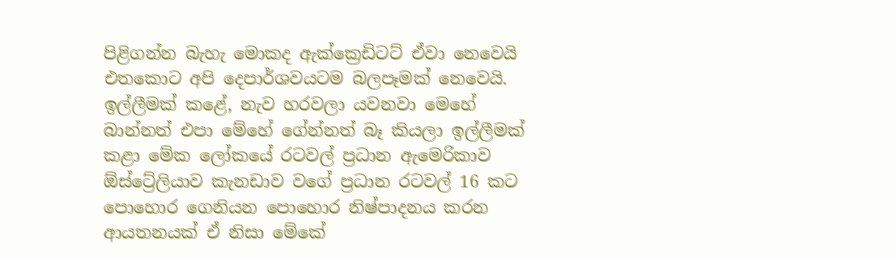පිළිගන්න බැහැ මොකද ඇක්ක්‍රෙඩිටට් ඒවා නෙවෙයි එතකොට අපි දෙපාර්ශවයටම බලපෑමක් නෙවෙයි. ඉල්ලීමක් කළේ, නැව හරවලා යවනවා මෙහේ බාන්නත් එපා මේහේ ගේන්නත් බෑ කියලා ඉල්ලීමක් කළා මේක ලෝකයේ රටවල් ප්‍රධාන ඇමෙරිකාව ඕස්ට්‍රේලියාව කැනඩාව වගේ ප්‍රධාන රටවල් 16 කට පොහොර ගෙනියන පොහොර නිෂ්පාදනය කරන ආයතනයක් ඒ නිසා මේකේ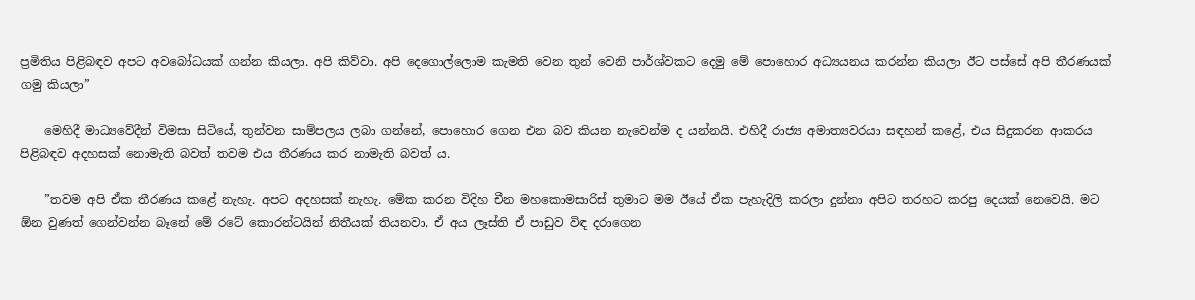ප්‍රමිතිය පිළිබඳව අපට අවබෝධයක් ගන්න කියලා. අපි කිව්වා. අපි දෙගොල්ලොම කැමති වෙන තුන් වෙනි පාර්ශ්වකට දෙමු මේ පොහොර අධ්‍යයනය කරන්න කියලා ඊට පස්සේ අපි තීරණයක් ගමු කියලා”

    මෙහිදී මාධ්‍යවේදීන් විමසා සිටියේ, තුන්වන සාම්පලය ලබා ගන්නේ, පොහොර ගෙන එන බව කියන නැවෙන්ම ද යන්නයි. එහිදී රාජ්‍ය අමාත්‍යවරයා සඳහන් කළේ, එය සිදුකරන ආකරය පිළිබඳව අදහසක් නොමැති බවත් තවම එය තීරණය කර නාමැති බවත් ය.

    ”තවම අපි ඒක තීරණය කළේ නැහැ. අපට අදහසක් නැහැ. මේක කරන විදිහ චීන මහකොමසාරිස් තුමාට මම ඊයේ ඒක පැහැදිලි කරලා දුන්නා අපිට තරහට කරපු දෙයක් නෙවෙයි. මට ඕන වුණත් ගෙන්වන්න බෑනේ මේ රටේ කොරන්ටයින් නිතීයක් තියනවා. ඒ අය ලෑස්ති ඒ පාඩුව විඳ දරාගෙන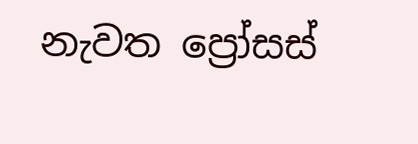නැවත ප්‍රෝසස්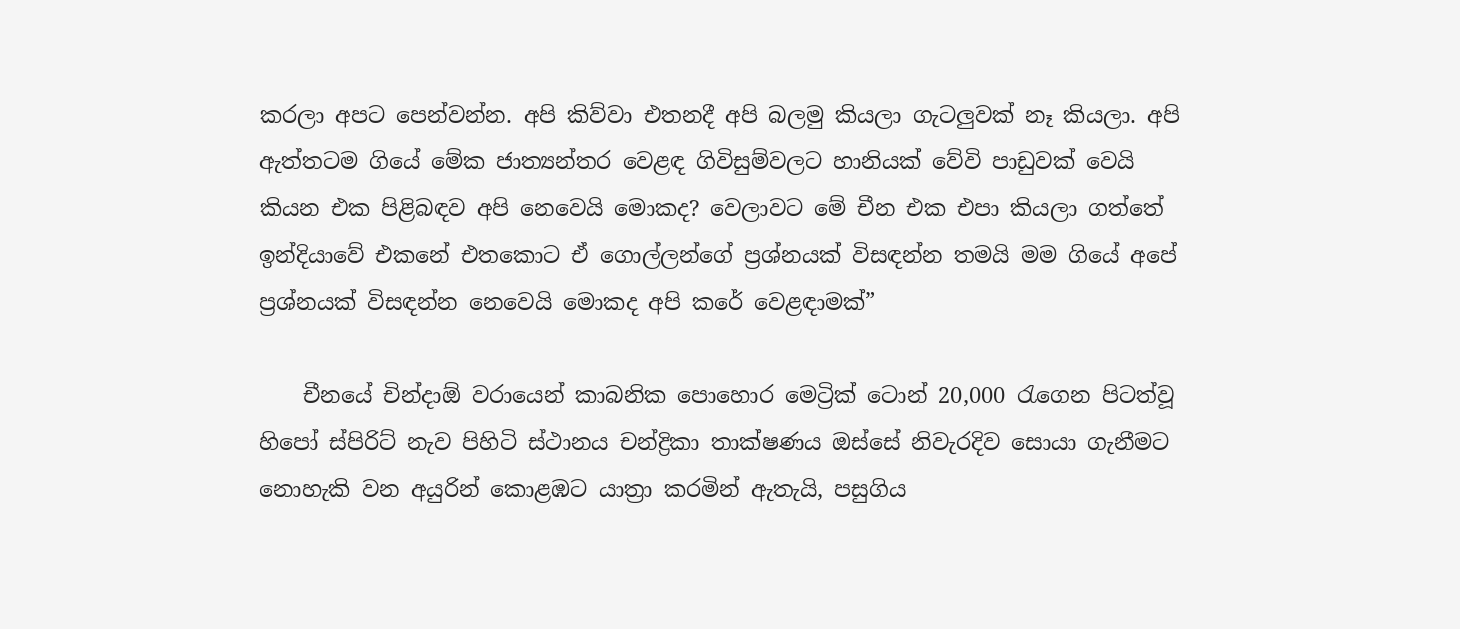කරලා අපට පෙන්වන්න. අපි කිව්වා එතනදී අපි බලමු කියලා ගැටලුවක් නෑ කියලා. අපි ඇත්තටම ගියේ මේක ජාත්‍යන්තර වෙළඳ ගිවිසුම්වලට හානියක් වේවි පාඩුවක් වෙයි කියන එක පිළිබඳව අපි නෙවෙයි මොකද? වෙලාවට මේ චීන එක එපා කියලා ගත්තේ ඉන්දියාවේ එකනේ එතකොට ඒ ගොල්ලන්ගේ ප්‍රශ්නයක් විසඳන්න තමයි මම ගියේ අපේ ප්‍රශ්නයක් විසඳන්න නෙවෙයි මොකද අපි කරේ වෙළඳාමක්”

    චීනයේ චින්දාඕ වරායෙන් කාබනික පොහොර මෙට්‍රික් ටොන් 20,000 රැගෙන පිටත්වූ හිපෝ ස්පිරිට් නැව පිහිටි ස්ථානය චන්ද්‍රිකා තාක්ෂණය ඔස්සේ නිවැරදිව සොයා ගැනීමට නොහැකි වන අයුරින් කොළඹට යාත්‍රා කරමින් ඇතැයි, පසුගිය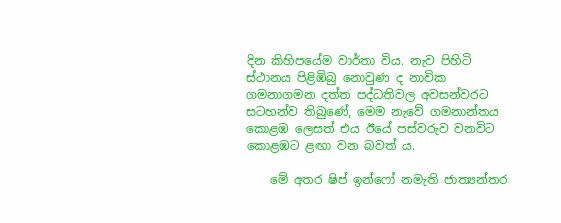දින කිහිපයේම වාර්තා විය. නැව පිහිටි ස්ථානය පිළිඹිබු නොවුණ ද නාවික ගමනාගමන දත්ත පද්ධතිවල අවසන්වරට සටහන්ව තිබුණේ, මෙම නැවේ ගමනාන්තය කොළඹ ලෙසත් එය ඊයේ පස්වරුව වනවිට කොළඹට ළඟා වන බවත් ය.

    මේ අතර ෂිප් ඉන්ෆෝ නමැති ජාත්‍යන්තර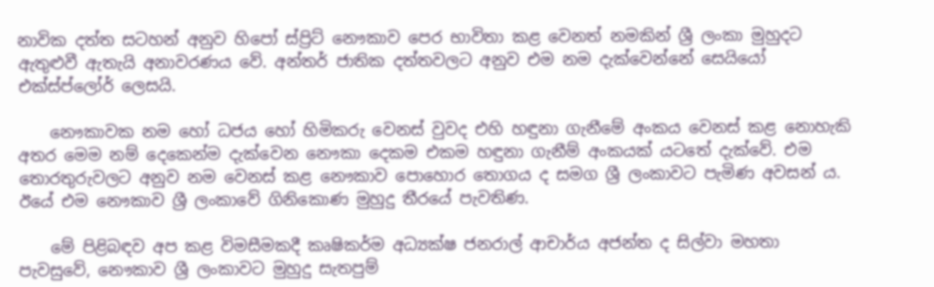නාවික දත්ත සටහන් අනුව හිපෝ ස්ප්‍රිට් නෞකාව පෙර භාවිතා කළ වෙනත් නමකින් ශ්‍රී ලංකා මුහුදට ඇතුළුවී ඇතැයි අනාවරණය වේ. අන්තර් ජාතික දත්තවලට අනුව එම නම දැක්වෙන්නේ සෙයියෝ එක්ස්ප්ලෝර් ලෙසයි.

    නෞකාවක නම හෝ ධජය හෝ හිමිකරු වෙනස් වුවද එහි හඳුනා ගැනීමේ අංකය වෙනස් කළ නොහැකි අතර මෙම නම් දෙකෙන්ම දැක්වෙන නෞකා දෙකම එකම හඳුනා ගැනීම් අංකයක් යටතේ දැක්වේ. එම තොරතුරුවලට අනුව නම වෙනස් කළ නෞකාව පොහොර තොගය ද සමග ශ්‍රී ලංකාවට පැමිණ අවසන් ය. ඊයේ එම නෞකාව ශ්‍රී ලංකාවේ ගිනිකොණ මුහුදු තීරයේ පැවතිණ.

    මේ පිළිබඳව අප කළ විමසීමකදී කෘෂිකර්ම අධ්‍යක්ෂ ජනරාල් ආචාර්ය අජන්ත ද සිල්වා මහතා පැවසුවේ, නෞකාව ශ්‍රී ලංකාවට මුහුදු සැතපුම්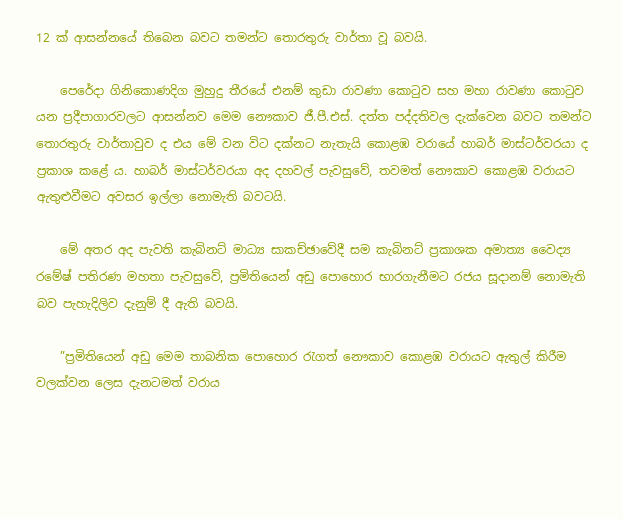12 ක් ආසන්නයේ තිබෙන බවට තමන්ට තොරතුරු වාර්තා වූ බවයි.

    පෙරේදා ගිනිකොණදිග මුහුදු තීරයේ එනම් කුඩා රාවණා කොටුව සහ මහා රාවණා කොටුව යන ප්‍රදීපාගාරවලට ආසන්නව මෙම නෞකාව ජී.පී.එස්. දත්ත පද්දතිවල දැක්වෙන බවට තමන්ට තොරතුරු වාර්තාවුව ද එය මේ වන විට දක්නට නැතැයි කොළඹ වරායේ හාබර් මාස්ටර්වරයා ද ප්‍රකාශ කළේ ය. හාබර් මාස්ටර්වරයා අද දහවල් පැවසුවේ, තවමත් නෞකාව කොළඹ වරායට ඇතුළුවීමට අවසර ඉල්ලා නොමැති බවටයි.

    මේ අතර අද පැවති කැබිනට් මාධ්‍ය සාකච්ඡාවේදී සම කැබිනට් ප්‍රකාශක අමාත්‍ය වෛද්‍ය රමේෂ් පතිරණ මහතා පැවසුවේ, ප්‍රමිතියෙන් අඩු පොහොර භාරගැනීමට රජය සූදානම් නොමැති බව පැහැදිලිව දැනුම් දී ඇති බවයි.

    ”ප්‍රමිතියෙන් අඩු මෙම තාබනික පොහොර රැගත් නෞකාව කොළඹ වරායට ඇතුල් කිරීම වලක්වන ලෙස දැනටමත් වරාය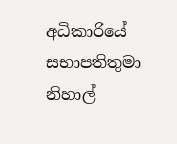අධිකාරියේ සභාපතිතුමා නිහාල්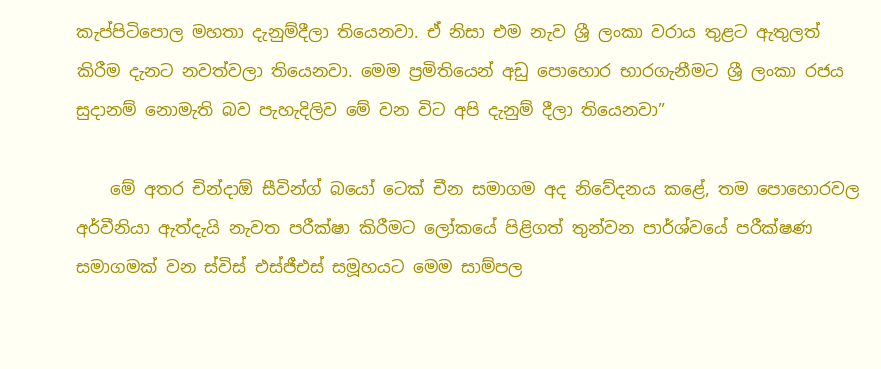කැප්පිටිපොල මහතා දැනුම්දීලා තියෙනවා. ඒ නිසා එම නැව ශ්‍රී ලංකා වරාය තුළට ඇතුලත් කිරීම දැනට නවත්වලා තියෙනවා. මෙම ප්‍රමිතියෙන් අඩු පොහොර භාරගැනීමට ශ්‍රී ලංකා රජය සුදානම් නොමැති බව පැහැදිලිව මේ වන විට අපි දැනුම් දීලා තියෙනවා”

    මේ අතර චින්දාඕ සීවින්ග් බයෝ ටෙක් චීන සමාගම අද නිවේදනය කළේ, තම පොහොරවල අර්වීනියා ඇත්දැයි නැවත පරීක්ෂා කිරීමට ලෝකයේ පිළිගත් තුන්වන පාර්ශ්වයේ පරීක්ෂණ සමාගමක් වන ස්විස් එස්ජීඑස් සමූහයට මෙම සාම්පල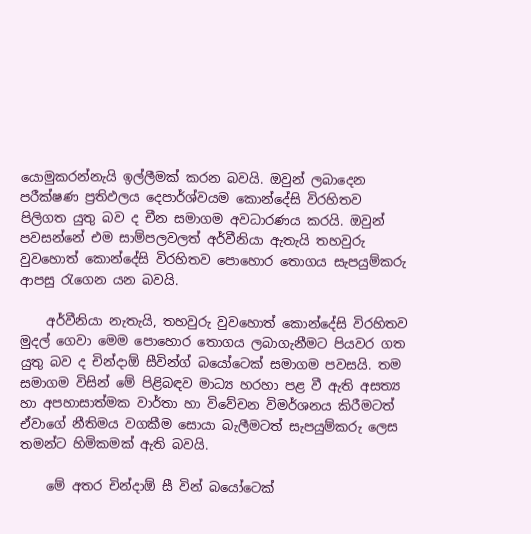යොමුකරන්නැයි ඉල්ලීමක් කරන බවයි. ඔවුන් ලබාදෙන පරීක්ෂණ ප්‍රතිඵලය දෙපාර්ශ්වයම කොන්දේසි විරහිතව පිලිගත යුතු බව ද චීන සමාගම අවධාරණය කරයි. ඔවුන් පවසන්නේ එම සාම්පලවලත් අර්වීනියා ඇතැයි තහවුරු වුවහොත් කොන්දේසි විරහිතව පොහොර තොගය සැපයුම්කරු ආපසු රැගෙන යන බවයි.

    අර්වීනියා නැතැයි, තහවුරු වුවහොත් කොන්දේසි විරහිතව මුදල් ගෙවා මෙම පොහොර තොගය ලබාගැනීමට පියවර ගත යුතු බව ද චින්දාඕ සීවින්ග් බයෝටෙක් සමාගම පවසයි. තම සමාගම විසින් මේ පිළිබඳව මාධ්‍ය හරහා පළ වී ඇති අසත්‍ය හා අපහාසාත්මක වාර්තා හා විවේචන විමර්ශනය කිරීමටත් ඒවාගේ නීතිමය වගකීම සොයා බැලීමටත් සැපයුම්කරු ලෙස තමන්ට හිමිකමක් ඇති බවයි.

    මේ අතර චින්දාඕ සී වින් බයෝටෙක්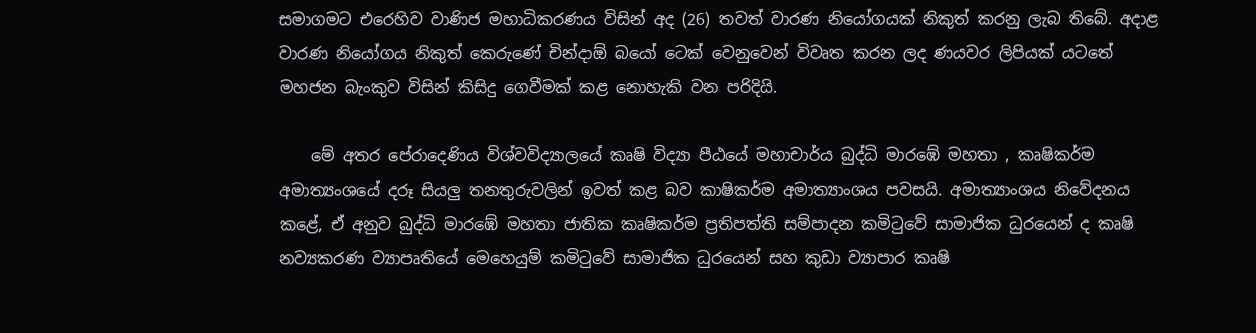සමාගමට එරෙහිව වාණිජ මහාධිකරණය විසින් අද (26) තවත් වාරණ නියෝගයක් නිකුත් කරනු ලැබ තිබේ. අදාළ වාරණ නියෝගය නිකුත් කෙරුණේ චින්දාඕ බයෝ ටෙක් වෙනුවෙන් විවෘත කරන ලද ණයවර ලිපියක් යටතේ මහජන බැංකුව විසින් කිසිදු ගෙවීමක් කළ නොහැකි වන පරිදියි.

    මේ අතර පේරාදෙණිය විශ්වවිද්‍යාලයේ කෘෂි විද්‍යා පීඨයේ මහාචාර්ය බුද්ධි මාරඹේ මහතා , කෘෂිකර්ම අමාත්‍යංශයේ දරූ සියලු තනතුරුවලින් ඉවත් කළ බව කාෂිකර්ම අමාත්‍යාංශය පවසයි. අමාත්‍යාංශය නිවේදනය කළේ, ඒ අනුව බුද්ධි මාරඹේ මහතා ජාතික කෘෂිකර්ම ප්‍රතිපත්ති සම්පාදන කමිටුවේ සාමාජික ධුරයෙන් ද කෘෂි නව්‍යකරණ ව්‍යාපෘතියේ මෙහෙයුම් කමිටුවේ සාමාජික ධුරයෙන් සහ කුඩා ව්‍යාපාර කෘෂි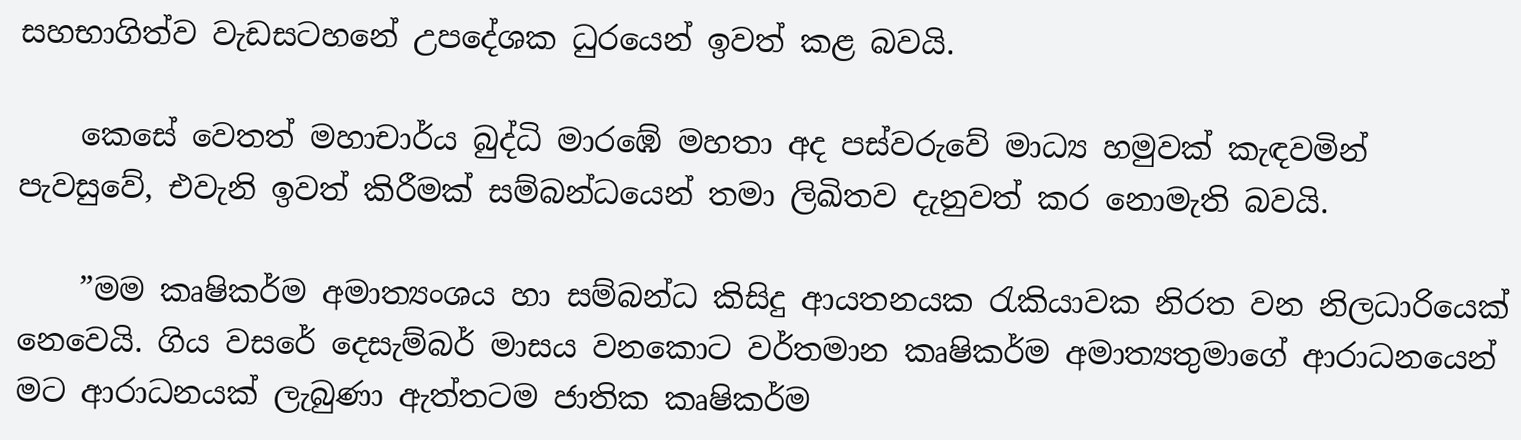සහභාගිත්ව වැඩසටහනේ උපදේශක ධුරයෙන් ඉවත් කළ බවයි.

    කෙසේ වෙතත් මහාචාර්ය බුද්ධි මාරඹේ මහතා අද පස්වරුවේ මාධ්‍ය හමුවක් කැඳවමින් පැවසුවේ, එවැනි ඉවත් කිරීමක් සම්බන්ධයෙන් තමා ලිඛිතව දැනුවත් කර නොමැති බවයි.

    ”මම කෘෂිකර්ම අමාත්‍යංශය හා සම්බන්ධ කිසිදු ආයතනයක රැකියාවක නිරත වන නිලධාරියෙක් නෙවෙයි. ගිය වසරේ දෙසැම්බර් මාසය වනකොට වර්තමාන කෘෂිකර්ම අමාත්‍යතුමාගේ ආරාධනයෙන් මට ආරාධනයක් ලැබුණා ඇත්තටම ජාතික කෘෂිකර්ම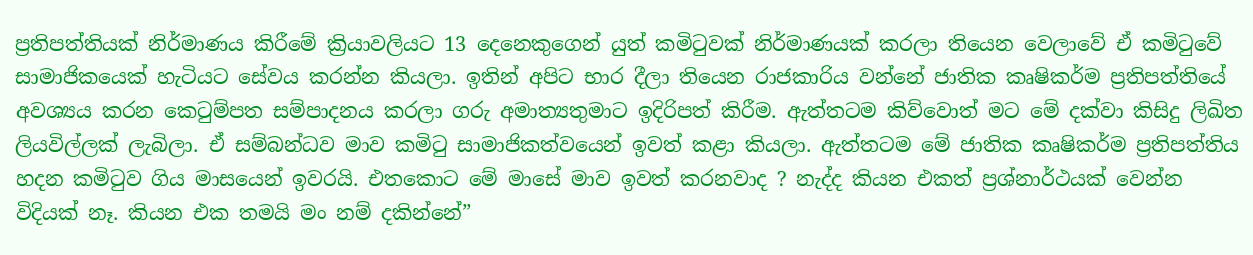ප්‍රතිපත්තියක් නිර්මාණය කිරීමේ ක්‍රියාවලියට 13 දෙනෙකුගෙන් යුත් කමිටුවක් නිර්මාණයක් කරලා තියෙන වෙලාවේ ඒ කමිටුවේ සාමාජිකයෙක් හැටියට සේවය කරන්න කියලා. ඉතින් අපිට භාර දීලා තියෙන රාජකාරිය වන්නේ ජාතික කෘෂිකර්ම ප්‍රතිපත්තියේ අවශ්‍යය කරන කෙටුම්පත සම්පාදනය කරලා ගරු අමාත්‍යතුමාට ඉදිරිපත් කිරීම. ඇත්තටම කිව්වොත් මට මේ දක්වා කිසිදු ලිඛිත ලියවිල්ලක් ලැබිලා. ඒ සම්බන්ධව මාව කමිටු සාමාජිකත්වයෙන් ඉවත් කළා කියලා. ඇත්තටම මේ ජාතික කෘෂිකර්ම ප්‍රතිපත්තිය හදන කමිටුව ගිය මාසයෙන් ඉවරයි. එතකොට මේ මාසේ මාව ඉවත් කරනවාද ? නැද්ද කියන එකත් ප්‍රශ්නාර්ථයක් වෙන්න විදියක් නෑ. කියන එක තමයි මං නම් දකින්නේ”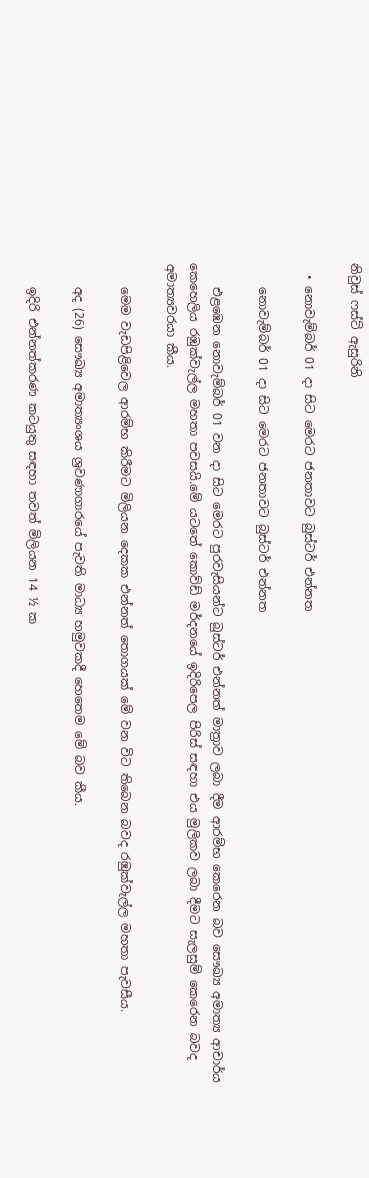නිවුස් ෆස්ට් ඇසුරිනි

  • නොවැම්බර් 01 දා සිට මෙරට ජනතාවට බුස්ටර් එන්නත‍

    නොවැම්බර් 01 දා සිට මෙරට ජනතාවට බුස්ටර් එන්නත‍

    එළඹෙන නොවැම්බර් 01 වන දා සිට මෙරට පුරවැසියන්ට බුස්ටර් එන්නත් මාත්‍රාව ලබා දීම ආරම්භ කෙරෙන බව සෞඛ්‍ය අමාත්‍ය ආචාර්ය කෙහෙලිය රඹුක්වැල්ල මහතා පවසයි.මේ යටතේ කොව්ඩ් මර්දනයේ ඉදිරිපෙල පිරිස් සඳහා එය මුලිකව ලබා දීමට සැලසුම් කෙරෙන බවද අමාත්‍යවරයා කීය.

    මෙම වැඩපිළිවෙල ආරම්භ කිරීමට මිලියන දෙකක එන්නත් තොගයක් මේ වන විට තිබෙන බවද රඹුක්වැල්ල මහතා පැවසීය.

    අද (26) සෞඛ්‍ය අමාත්‍යංශය ශ්‍රවණාගාරයේ පැවති මාධ්‍ය හමුවකදී හෙතෙම මේ බව කීය.

    ඉදිරි එන්නත්කරණ කටයුතු සඳහා තවත් මිලියන 14 ½ ක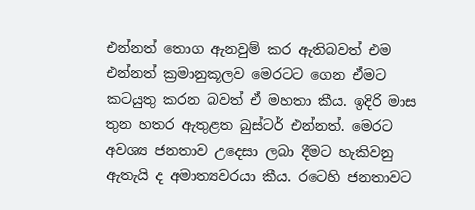එන්නත් තොග ඇනවුම් කර ඇතිබවත් එම එන්නත් ක්‍රමානුකූලව මෙරටට ගෙන ඒමට කටයුතු කරන බවත් ඒ මහතා කීය. ඉදිරි මාස තුන හතර ඇතුළත බුස්ටර් එන්නත්. මෙරට අවශ්‍ය ජනතාව උදෙසා ලබා දීමට හැකිවනු ඇතැයි ද අමාත්‍යවරයා කීය. රටෙහි ජනතාවට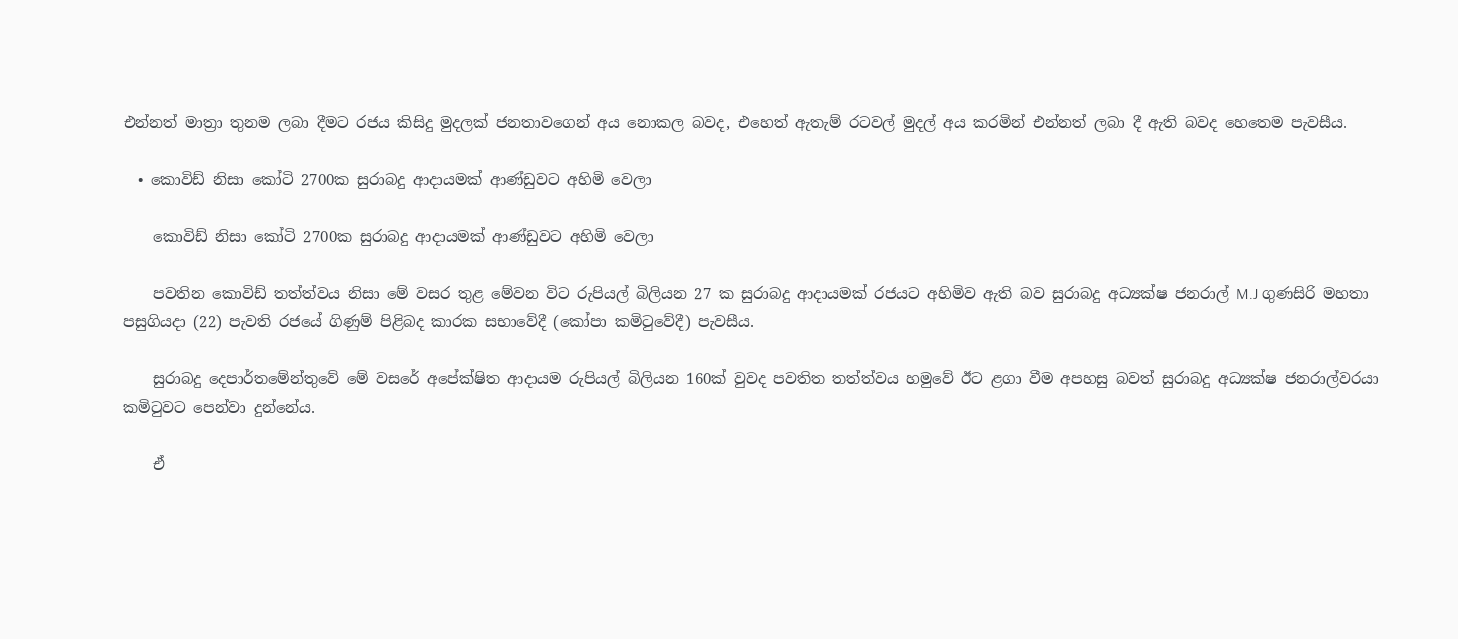එන්නත් මාත්‍රා තුනම ලබා දීමට රජය කිසිදු මුදලක් ජනතාවගෙන් අය නොකල බවද, එහෙත් ඇතැම් රටවල් මුදල් අය කරමින් එන්නත් ලබා දී ඇති බවද හෙතෙම පැවසීය.

  • කොවිඩ් නිසා කෝටි 2700ක සුරාබදු ආදායමක් ආණ්ඩුවට අහිමි වෙලා

    කොවිඩ් නිසා කෝටි 2700ක සුරාබදු ආදායමක් ආණ්ඩුවට අහිමි වෙලා

    පවතින කොවිඩ් තත්ත්වය නිසා මේ වසර තුළ මේවන විට රුපියල් බිලියන 27 ක සුරාබදු ආදායමක් රජයට අහිමිව ඇති බව සුරාබදු අධ්‍යක්ෂ ජනරාල් M.J ගුණසිරි මහතා පසුගියදා (22) පැවති රජයේ ගිණුම් පිළිබද කාරක සභාවේදී (කෝපා කමිටුවේදී) පැවසීය.

    සුරාබදු දෙපාර්තමේන්තුවේ මේ වසරේ අපේක්ෂිත ආදායම රුපියල් බිලියන 160ක් වුවද පවතිත තත්ත්වය හමුවේ ඊට ළගා වීම අපහසු බවත් සුරාබදු අධ්‍යක්ෂ ජනරාල්වරයා කමිටුවට පෙන්වා දුන්නේය.

    ඒ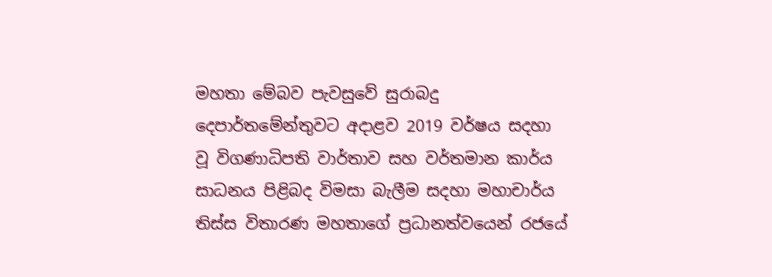මහතා මේබව පැවසුවේ සුරාබදු දෙපාර්තමේන්තුවට අදාළව 2019 වර්ෂය සදහා වූ විගණාධිපති වාර්තාව සහ වර්තමාන කාර්ය සාධනය පිළිබද විමසා බැලීම සදහා මහාචාර්ය තිස්ස විතාරණ මහතාගේ ප්‍රධානත්වයෙන් රජයේ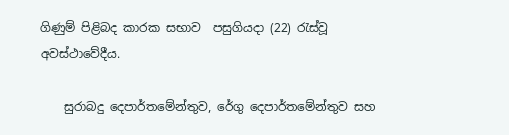ගිණුම් පිළිබද කාරක සභාව  පසුගියදා (22) රැස්වූ අවස්ථාවේදීය.

    සුරාබදු දෙපාර්තමේන්තුව, රේගු දෙපාර්ත‍මේන්තුව සහ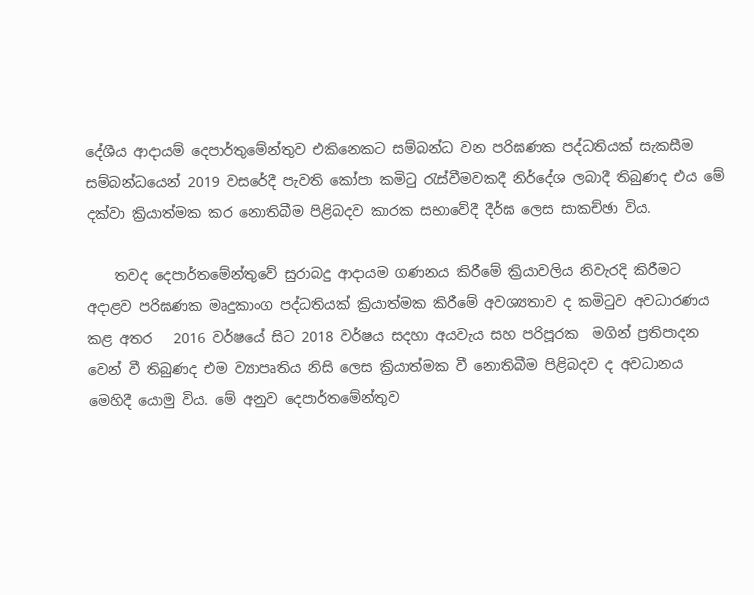දේශීය ආදායම් දෙපාර්තුමේන්තුව එකිනෙකට සම්බන්ධ වන පරිඝණක පද්ධතියක් සැකසීම සම්බන්ධයෙන් 2019 වසරේදී පැවති කෝපා කමිටු රැස්වීමවකදී නිර්දේශ ලබාදී තිබුණද එය මේ දක්වා ක්‍රියාත්මක කර නොතිබීම පිළිබදව කාරක සභාවේදී දීර්ඝ ලෙස සාකච්ඡා විය.

    තවද දෙපාර්තමේන්තුවේ සුරාබදු ආදායම ගණනය කිරීමේ ක්‍රියාවලිය නිවැරදි කිරීමට අදාළව පරිඝණක මෘදුකාංග පද්ධතියක් ක්‍රියාත්මක කිරීමේ අවශ්‍යතාව ද කමිටුව අවධාරණය කළ අතර   2016 වර්ෂයේ සිට 2018 වර්ෂය සදහා අයවැය සහ පරිපූරක  මගින් ප්‍රතිපාදන වෙන් වී තිබුණද එම ව්‍යාපෘතිය නිසි ලෙස ක්‍රියාත්මක වී නොතිබීම පිළිබදව ද ‍අවධානය මෙහිදී යොමු විය. මේ අනුව දෙපාර්තමේන්තුව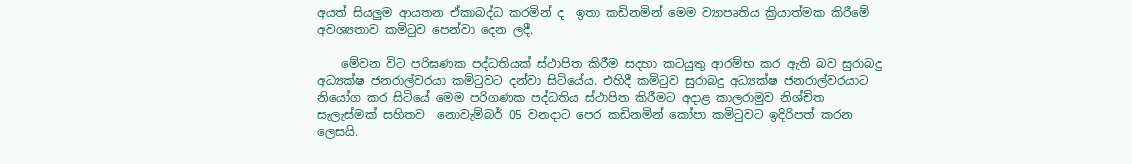අයත් සියලුම ආයතන ඒකාබද්ධ කරමින් ද  ඉතා කඩිනමින් මෙම ව්‍යාපෘතිය ක්‍රියාත්මක කිරීමේ අවශ්‍යතාව කමිටුව පෙන්වා දෙන ලදී.

    මේවන විට පරිඝණක පද්ධතියක් ස්ථාපිත කිරීම සදහා කටයුතු ආරම්භ කර ඇති බව සුරාබදු අධ්‍යක්ෂ ජනරාල්වරයා කමිටුවට දන්වා සිටියේය. එහිදී කමිටුව සුරාබදු අධ්‍යක්ෂ ජනරාල්වරයාට නියෝග කර සිටියේ මෙම පරිගණක පද්ධතිය ස්ථාපිත කිරීමට අදාළ කාලරාමුව නිශ්චිත සැලැස්මක් සහිතව  නොවැම්බර් 05 වනදාට පෙර කඩිනමින් කෝපා කමිටුවට ඉදිරිපත් කරන ලෙසයි.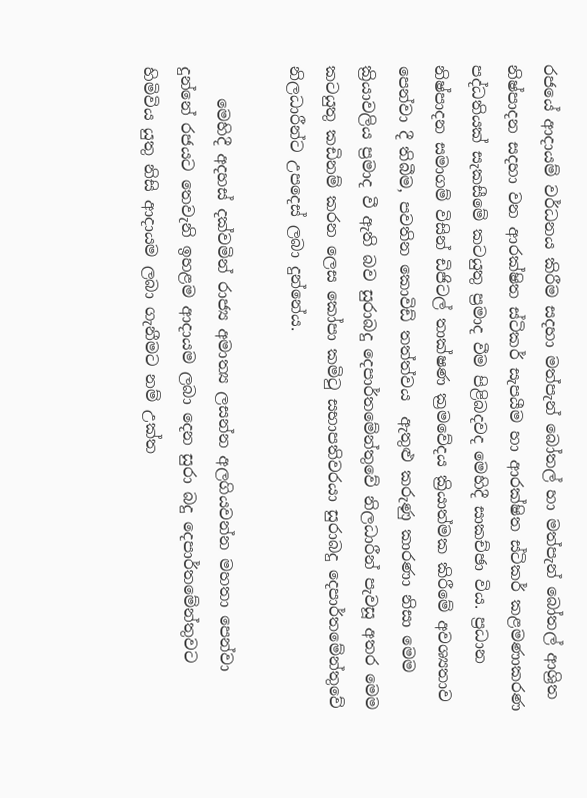රජයේ ආදායම් වර්ධනය කිරීම සදහා මත්පැන් බෝතල් හා මත්පැන් බෝතල් ආශ්‍රිත නිෂ්පාදන සදහා වන ආරක්ෂිත ස්ටිකර් සැපයීම හා ආරක්ෂිත ස්ටිකර් කළමණාකරණ පද්ධතියක් සැකසීමේ කටයුතු ප්‍රමාද වීම පිළිබදවද මෙහිදී සාකච්ඡා විය. ප්‍රධාන නිෂ්පාදන සමාගම් විසින් ඩිජිටල් තාක්ෂණ ක්‍රමවේදය ක්‍රියාත්මක කිරීමේ අවශ්‍යතාව පෙන්වා දී තිබීම, පවතින කොවිඩ් තත්ත්වය  ඇතුළු කරුණු කාරණා නිසා මෙම ක්‍රියාවලිය ප්‍රමාද වී ඇති බව සුරාබදු දෙපාර්තමේන්තුවේ නිලධාරීන් පැවසූ අතර මෙම කටයුතු කඩිනම් කරන ලෙස කෝපා කමිටු සභාපතිවරයා සුරාබදු දෙපාර්තමේන්තුවේ නිලධාරීන්ට උපදෙස් ලබා දුන්නේය.

    මෙහිදී අදහස් දක්වමින් රාජ්‍ය අමාත්‍ය ලසන්න අලගියවන්න මහතා පෙන්වා දුන්නේ රජයට තෙවැනි ඉහළම ආදායම ලබා දෙන සුරා බදු දෙපාර්තමේන්තුවට හිමිවිය යුතු නිසි ආදායම ලබා ගැනීමට නම් උක්ත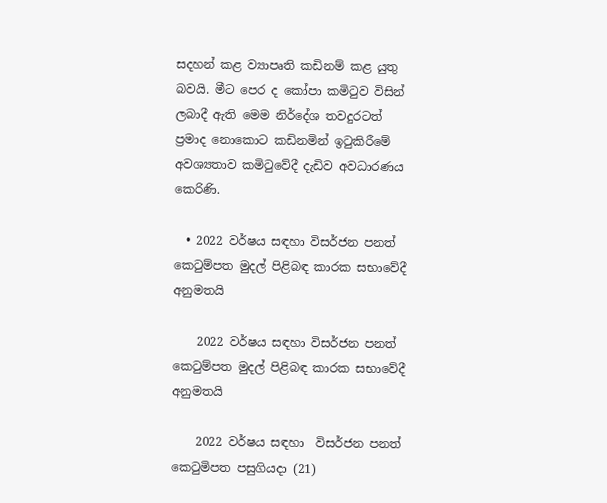සදහන් කළ ව්‍යාපෘති කඩිනම් කළ යුතු බවයි. මීට පෙර ද කෝපා කමිටුව විසින් ලබාදී ඇති මෙම නිර්දේශ තවදුරටත් ප්‍රමාද නොකොට කඩිනමින් ඉටුකිරීමේ අවශ්‍යතාව කමිටුවේදී දැඩිව අවධාරණය කෙරිණි.

  • 2022 වර්ෂය සඳහා විසර්ජන පනත් කෙටුම්පත මුදල් පිළිබඳ කාරක සභාවේදී අනුමතයි

    2022 වර්ෂය සඳහා විසර්ජන පනත් කෙටුම්පත මුදල් පිළිබඳ කාරක සභාවේදී අනුමතයි

    2022 වර්ෂය සඳහා  විසර්ජන පනත් කෙටුමිපත පසුගියදා (21)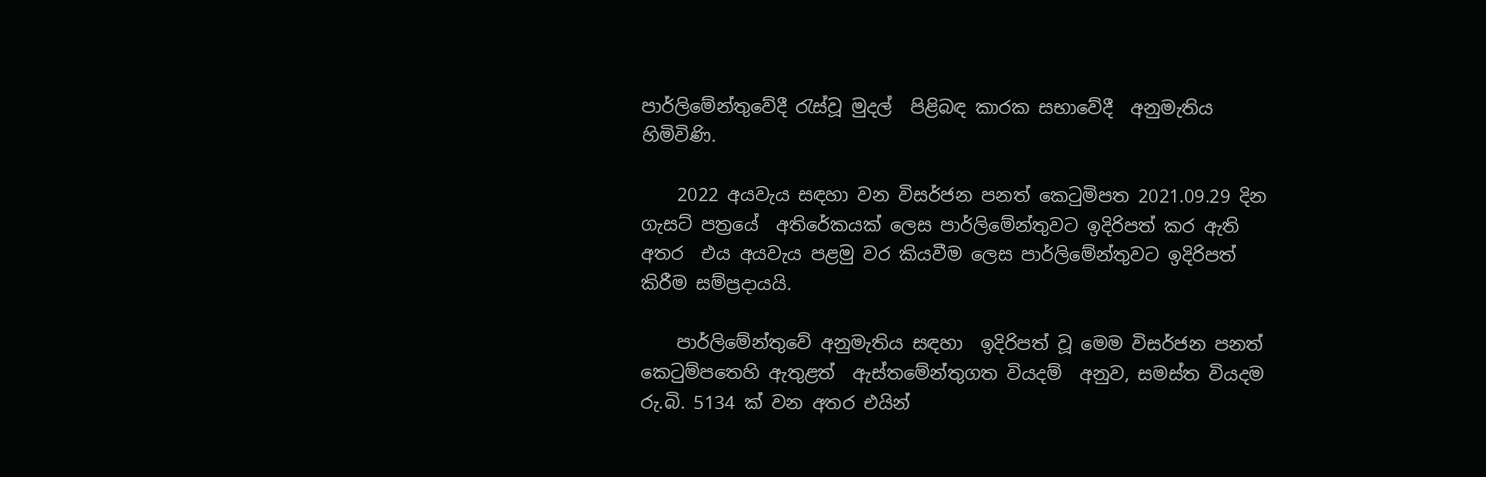පාර්ලිමේන්තුවේදී රැස්වූ මුදල්  පිළිබඳ කාරක සභාවේදී  අනුමැතිය හිමිවිණි.

    2022 අයවැය සඳහා වන විසර්ජන පනත් කෙටුමිපත 2021.09.29 දින ගැසට් පත්‍රයේ  අතිරේකයක් ලෙස පාර්ලිමේන්තුවට ඉදිරිපත් කර ඇති අතර  එය අයවැය පළමු වර කියවීම ලෙස පාර්ලිමේන්තුවට ඉදිරිපත් කිරීම සම්ප්‍රදායයි.

    පාර්ලිමේන්තුවේ අනුමැතිය සඳහා  ඉදිරිපත් වූ මෙම විසර්ජන පනත් කෙටුම්පතෙහි ඇතුළත්  ඇස්තමේන්තුගත වියදම්  අනුව, සමස්ත වියදම රු.බි. 5134 ක් වන අතර එයින්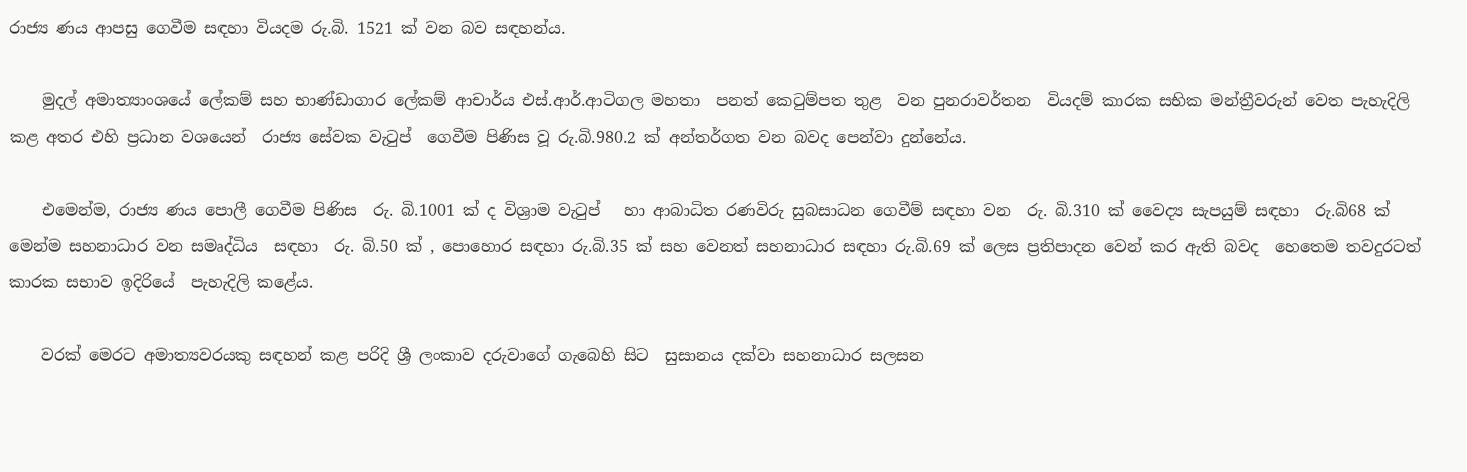රාජ්‍ය ණය ආපසු ගෙවීම සඳහා වියදම රු.බි. 1521 ක් වන බව සඳහන්ය.

    මුදල් අමාත්‍යාංශයේ ලේකම් සහ භාණ්ඩාගාර ලේකම් ආචාර්ය එස්.ආර්.ආටිගල මහතා  පනත් කෙටුම්පත තුළ  වන පුනරාවර්තන  වියදම් කාරක සභික මන්ත්‍රීවරුන් වෙත පැහැදිලි කළ අතර එහි ප්‍රධාන වශයෙන්  රාජ්‍ය සේවක වැටුප්  ගෙවීම පිණිස වූ රු.බි.980.2 ක් අන්තර්ගත වන බවද පෙන්වා දුන්නේය.

    එමෙන්ම, රාජ්‍ය ණය පොලී ගෙවීම පිණිස  රු. බි.1001 ක් ද විශ්‍රාම වැටුප්   හා ආබාධිත රණවිරු සුබසාධන ගෙවීම් සඳහා වන  රු. බි.310 ක් ‍වෛද්‍ය සැපයුම් සඳහා  රු.බි68 ක්  මෙන්ම සහනාධාර වන සමෘද්ධිය  සඳහා  රු. බි.50 ක් , පොහොර සඳහා රු.බි.35 ක් සහ වෙනත් සහනාධාර සඳහා රු.බි.69 ක් ලෙස ප්‍රතිපාදන වෙන් කර ඇති බවද  හෙතෙම තවදුරටත් කාරක සභාව ඉදිරියේ  පැහැදිලි කළේය.

    වරක් මෙරට අමාත්‍යවරයකු සඳහන් කළ පරිදි ශ්‍රී ලංකාව දරුවාගේ ගැබෙහි සිට  සුසානය දක්වා සහනාධාර සලසන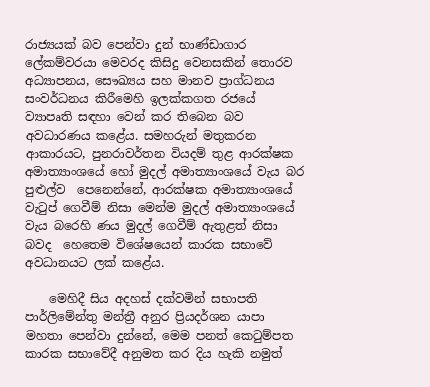රාජ්‍යයක් බව පෙන්වා දුන් භාණ්ඩාගාර ලේකම්වරයා මෙවරද කිසිදු වෙනසකින් තොරව අධ්‍යාපනය, සෞඛ්‍යය සහ මානව ප්‍රාග්ධනය සංවර්ධනය කිරීමෙහි ඉලක්කගත රජයේ ව්‍යාපෘති සඳහා වෙන් කර තිබෙන බව අවධාරණය කළේය. සමහරුන් මතුකරන ආකාරයට, පුනරාවර්තන වියදම් තුළ ආරක්ෂක අමාත්‍යාංශයේ හෝ මුදල් අමාත්‍යාංශයේ වැය බර පුළුල්ව  පෙනෙන්නේ, ආරක්ෂක අමාත්‍යාංශයේ වැටුප් ගෙවීම් නිසා මෙන්ම මුදල් අමාත්‍යාංශයේ  වැය බරෙහි ණය මුදල් ගෙවීම් ඇතුළත් නිසා බවද  හෙතෙම විශේෂයෙන් කාරක සභාවේ  අවධානයට ලක් කළේය.

    මෙහිදී සිය අදහස් දක්වමින් සභාපති පාර්ලිමේන්තු මන්ත්‍රී අනුර ප්‍රියදර්ශන යාපා මහතා පෙන්වා දුන්නේ, මෙම පනත් කෙටුම්පත කාරක සභාවේදී අනුමත කර දිය හැකි නමුත්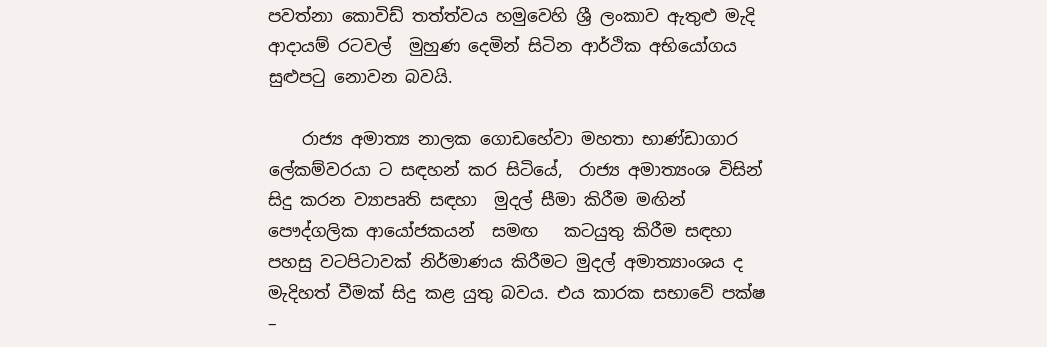පවත්නා කොවිඩ් තත්ත්වය හමුවෙහි ශ්‍රී ලංකාව ඇතුළු මැදි ආදායම් රටවල්  මුහුණ දෙමින් සිටින ආර්ථික අභියෝගය සුළුපටු නොවන බවයි.

    රාජ්‍ය අමාත්‍ය නාලක ගොඩහේවා මහතා භාණ්ඩාගාර ලේකම්වරයා ට සඳහන් කර සිටියේ,  රාජ්‍ය අමාත්‍යංශ විසින්  සිදු කරන ව්‍යාපෘති සඳහා  මුදල් සීමා කිරීම මඟින්  පෞද්ගලික ආයෝජකයන්  සමඟ   කටයුතු කිරීම සඳහා  පහසු වටපිටාවක් නිර්මාණය කිරීමට මුදල් අමාත්‍යාංශය ද මැදිහත් වීමක් සිදු කළ යුතු බවය. එය කාරක සභාවේ පක්ෂ –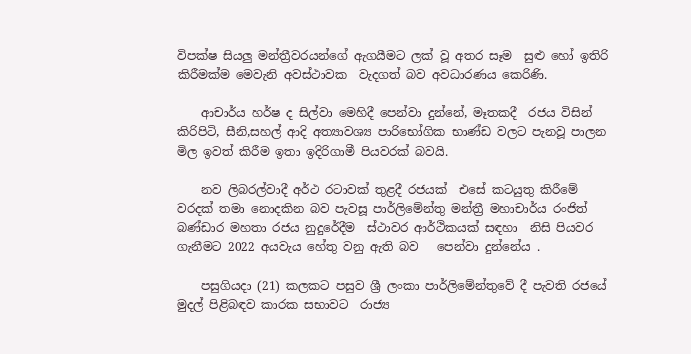විපක්ෂ සියලු මන්ත්‍රීවරයන්ගේ ඇගයීමට ලක් වූ අතර සෑම  සුළු හෝ ඉතිරි කිරීමක්ම මෙවැනි අවස්ථාවක  වැදගත් බව අවධාරණය කෙරිණි.

    ආචාර්ය හර්ෂ ද සිල්වා මෙහිදී පෙන්වා දුන්නේ, මෑතකදී  රජය විසින් කිරිපිටි, සීනි,සහල් ආදි අත්‍යාවශ්‍ය පාරිභෝගික භාණ්ඩ වලට පැනවූ පාලන මිල ඉවත් කිරීම ඉතා ඉදිරිගාමී පියවරක් බවයි.

    නව ලිබරල්වාදී අර්ථ රටාවක් තුළදී රජයක්  එසේ කටයුතු කිරීමේ වරදක් තමා නොදකින බව පැවසූ පාර්ලිමේන්තු මන්ත්‍රී මහාචාර්ය රංජිත් බණ්ඩාර මහතා රජය නුදුරේදීම  ස්ථාවර ආර්ථිකයක් සඳහා  නිසි පියවර ගැනීමට 2022 අයවැය හේතු වනු ඇති බව   පෙන්වා දුන්නේය .

    පසුගියදා (21) කලකට පසුව ශ්‍රී ලංකා පාර්ලිමේන්තුවේ දී පැවති රජයේ මුදල් පිළිබඳව කාරක සභාවට  රාජ්‍ය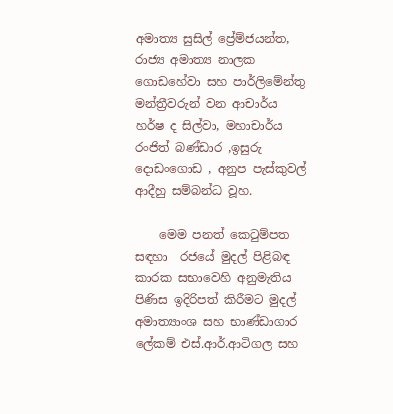අමාත්‍ය සුසිල් ප්‍රේම්ජයන්ත, රාජ්‍ය අමාත්‍ය නාලක ගොඩහේවා සහ පාර්ලිමේන්තු මන්ත්‍රීවරුන් වන ආචාර්ය හර්ෂ ද සිල්වා, මහාචාර්ය රංජිත් බණ්ඩාර ,ඉසුරු දොඩංගොඩ , අනුප පැස්කුවල් ආදීහු සම්බන්ධ වූහ.

    මෙම පනත් කෙටුම්පත  සඳහා  ‍රජයේ මුදල් පිළිබඳ කාරක සභාවෙහි අනුමැතිය පිණිස ඉදිරිපත් කිරීමට මුදල් අමාත්‍යාංශ සහ භාණ්ඩාගාර ලේකම් එස්.ආර්.ආටිගල සහ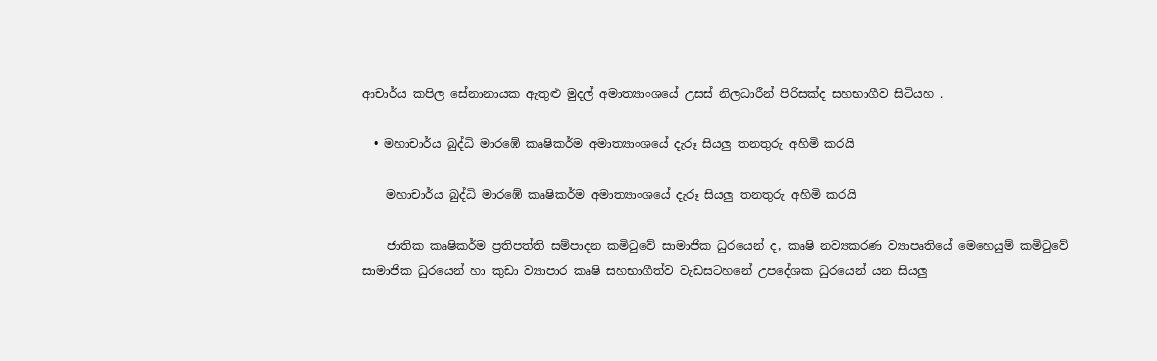ආචාර්ය කපිල සේනානායක ඇතුළු මුදල් අමාත්‍යාංශයේ උසස් නිලධාරීන් පිරිසක්ද සහභාගීව සිටියහ .

  • මහාචාර්ය බුද්ධි මාරඹේ කෘෂිකර්ම අමාත්‍යාංශයේ දැරූ සියලු තනතුරු අහිමි කරයි

    මහාචාර්ය බුද්ධි මාරඹේ කෘෂිකර්ම අමාත්‍යාංශයේ දැරූ සියලු තනතුරු අහිමි කරයි

    ජාතික කෘෂිකර්ම ප්‍රතිපත්ති සම්පාදන කමිටුවේ සාමාජික ධුරයෙන් ද, කෘෂි නව්‍යකරණ ව්‍යාපෘතියේ මෙහෙයුම් කමිටුවේ සාමාජික ධුරයෙන් හා කුඩා ව්‍යාපාර කෘෂි සහභාගීත්ව වැඩසටහනේ උපදේශක ධුරයෙන් යන සියලු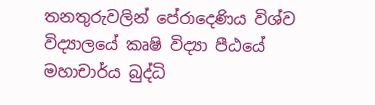තනතුරුවලින් පේරාදෙණිය විශ්ව විද්‍යාලයේ කෘෂි විද්‍යා පීඨයේ මහාචාර්ය බුද්ධි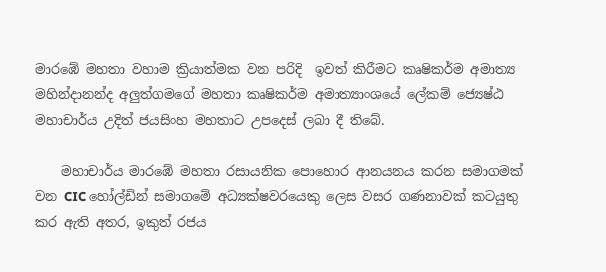මාරඹේ මහතා වහාම ක්‍රියාත්මක වන පරිදි  ඉවත් කිරීමට කෘෂිකර්ම අමාත්‍ය මහින්දානන්ද අලුත්ගමගේ මහතා කෘෂිකර්ම අමාත්‍යාංශයේ ලේකම් ජ්‍යෙෂ්ඨ මහාචාර්ය උදිත් ජයසිංහ මහතාට උපදෙස් ලබා දී තිබේ.

    මහාචාර්ය මාරඹේ මහතා රසායනික පොහොර ආනයනය කරන සමාගමක් වන CIC හෝල්ඩින් සමාගමේ අධ්‍යක්ෂවරයෙකු ලෙස වසර ගණනාවක් කටයුතු කර ඇති අතර, ඉකුත් රජය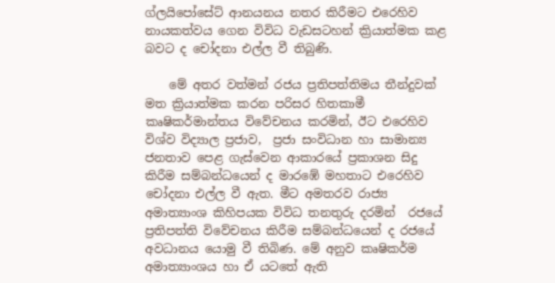ග්ලයිපෝසේට් ආනයනය නතර කිරීමට එරෙහිව නායකත්වය ගෙන විවිධ වැඩසටහන් ක්‍රියාත්මක කළ බවට ද චෝදනා එල්ල වී තිබුණි.

    මේ අතර වත්මන් රජය ප්‍රතිපත්තිමය තීන්දුවක් මත ක්‍රියාත්මක කරන පරිසර හිතකාමී කෘෂිකර්මාන්තය විවේචනය කරමින්, ඊට එරෙහිව විශ්ව විද්‍යාල ප්‍රජාව,  ප්‍රජා සංවිධාන හා සාමාන්‍ය ජනතාව පෙළ ගැස්වෙන ආකාරයේ ප්‍රකාශන සිදු කිරීම සම්බන්ධයෙන් ද මාරඹේ මහතාට එරෙහිව චෝදනා එල්ල වී ඇත. මීට අමතරව රාජ්‍ය අමාත්‍යාංශ කිහිපයක විවිධ තනතුරු දරමින්  රජයේ ප්‍රතිපත්ති විවේචනය කිරීම සම්බන්ධයෙන් ද රජයේ අවධානය යොමු වී තිබිණ. මේ අනුව කෘෂිකර්ම අමාත්‍යාංශය හා ඒ යටතේ ඇති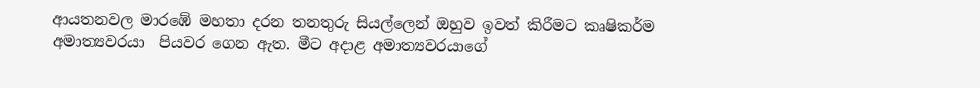ආයතනවල මාරඹේ මහතා දරන තනතුරු සියල්ලෙන් ඔහුව ඉවත් කිරීමට කෘෂිකර්ම අමාත්‍යවරයා  පියවර ගෙන ඇත. මීට අදාළ අමාත්‍යවරයාගේ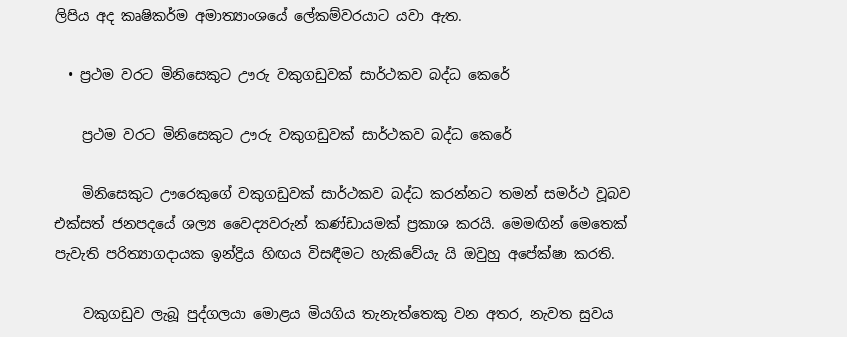ලිපිය අද කෘෂිකර්ම අමාත්‍යාංශයේ ලේකම්වරයාට යවා ඇත.

  • ප්‍රථම වරට මිනිසෙකුට ඌරු වකුගඩුවක් සාර්ථකව බද්ධ කෙරේ

    ප්‍රථම වරට මිනිසෙකුට ඌරු වකුගඩුවක් සාර්ථකව බද්ධ කෙරේ

    මිනිසෙකුට ඌරෙකුගේ වකුගඩුවක් සාර්ථකව බද්ධ කරන්නට තමන් සමර්ථ වූබව එක්සත් ජනපදයේ ශල්‍ය වෛද්‍යවරුන් කණ්ඩායමක් ප්‍රකාශ කරයි. මෙමඟින් මෙතෙක් පැවැති පරිත්‍යාගදායක ඉන්ද්‍රිය හිඟය විසඳීමට හැකිවේයැ යි ඔවුහු අපේක්ෂා කරති.

    වකුගඩුව ලැබූ පුද්ගලයා මොළය මියගිය තැනැත්තෙකු වන අතර, නැවත සුවය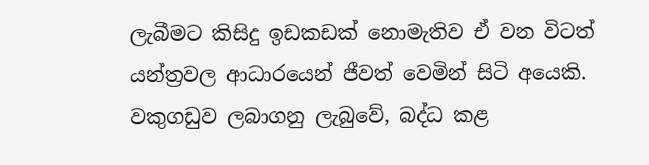ලැබීමට කිසිදු ඉඩකඩක් නොමැතිව ඒ වන විටත් යන්ත්‍රවල ආධාරයෙන් ජීවත් වෙමින් සිටි අයෙකි. වකුගඩුව ලබාගනු ලැබුවේ, බද්ධ කළ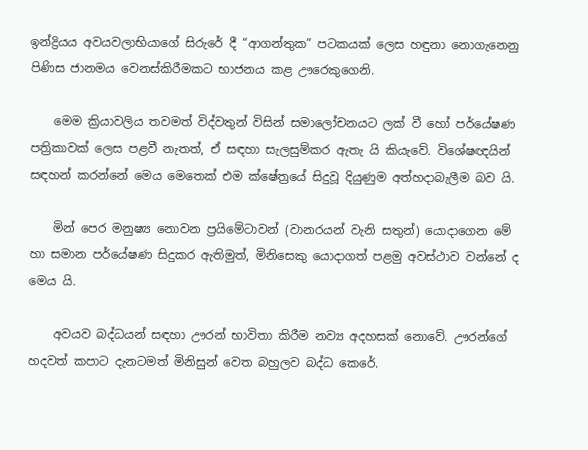ඉන්ද්‍රියය අවයවලාභියාගේ සිරුරේ දී “ආගන්තුක” පටකයක් ලෙස හඳුනා නොගැනෙනු පිණිස ජානමය වෙනස්කිරීමකට භාජනය කළ ඌරෙකුගෙනි.

    මෙම ක්‍රියාවලිය තවමත් විද්වතුන් විසින් සමාලෝචනයට ලක් වී හෝ පර්යේෂණ පත්‍රිකාවක් ලෙස පළවී නැතත්, ඒ සඳහා සැලසුම්කර ඇතැ යි කියැවේ. විශේෂඥයින් සඳහන් කරන්නේ මෙය මෙතෙක් එම ක්ෂේත්‍රයේ සිදුවූ දියුණුම අත්හදාබැලීම බව යි.

    මින් පෙර මනුෂ්‍ය නොවන ප්‍රයිමේටාවන් (වානරයන් වැනි සතුන්) යොදාගෙන මේ හා සමාන පර්යේෂණ සිදුකර ඇතිමුත්, මිනිසෙකු යොදාගත් පළමු අවස්ථාව වන්නේ ද මෙය යි.

    අවයව බද්ධයන් සඳහා ඌරන් භාවිතා කිරීම නව්‍ය අදහසක් නොවේ. ඌරන්ගේ හදවත් කපාට දැනටමත් මිනිසුන් වෙත බහුලව බද්ධ කෙරේ.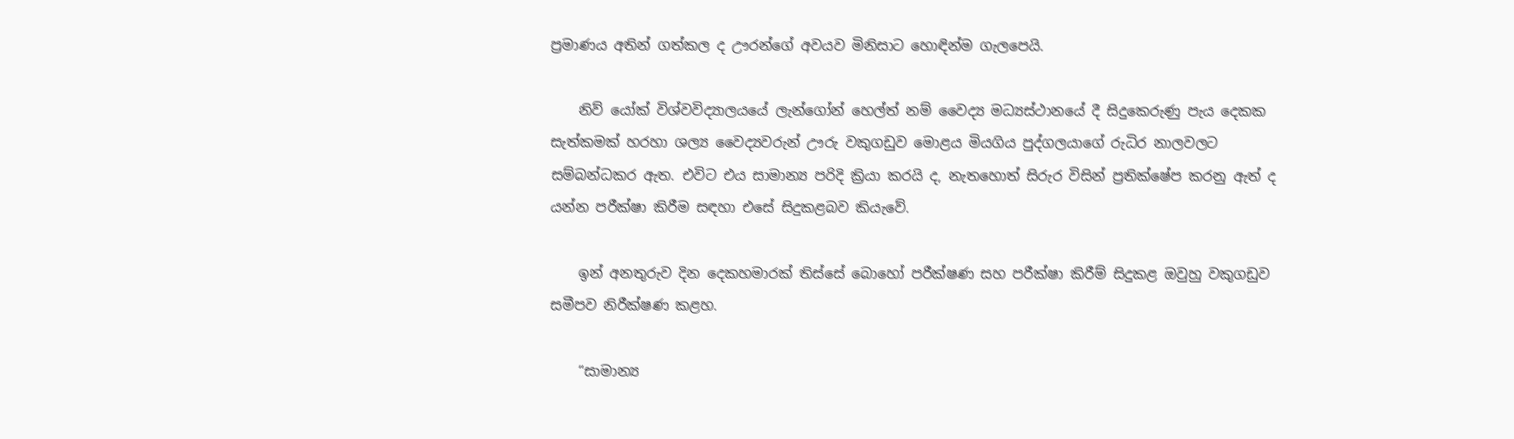ප්‍රමාණය අතින් ගත්කල ද ඌරන්ගේ අවයව මිනිසාට හොඳින්ම ගැලපෙයි.

    නිව් යෝක් විශ්වවිද්‍යාලයයේ ලැන්ගෝන් හෙල්ත් නම් වෛද්‍ය මධ්‍යස්ථානයේ දී සිදුකෙරුණු පැය දෙකක සැත්කමක් හරහා ශල්‍ය වෛද්‍යවරුන් ඌරු වකුගඩුව මොළය මියගිය පුද්ගලයාගේ රුධිර නාලවලට සම්බන්ධකර ඇත. එවිට එය සාමාන්‍ය පරිදි ක්‍රියා කරයි ද, නැතහොත් සිරුර විසින් ප්‍රතික්ෂේප කරනු ඇත් ද යන්න පරීක්ෂා කිරීම සඳහා එසේ සිදුකළබව කියැවේ.

    ඉන් අනතුරුව දින දෙකහමාරක් තිස්සේ බොහෝ පරීක්ෂණ සහ පරීක්ෂා කිරීම් සිදුකළ ඔවුහු වකුගඩුව සමීපව නිරීක්ෂණ කළහ.

    “සාමාන්‍ය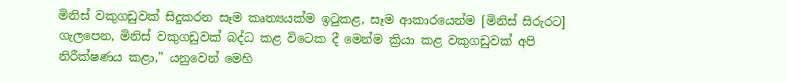මිනිස් වකුගඩුවක් සිදුකරන සෑම කෘත්‍යයක්ම ඉටුකළ, සෑම ආකාරයෙන්ම [මිනිස් සිරුරට] ගැලපෙන, මිනිස් වකුගඩුවක් බද්ධ කළ විටෙක දී මෙන්ම ක්‍රියා කළ වකුගඩුවක් අපි නිරීක්ෂණය කළා,” යනුවෙන් මෙහි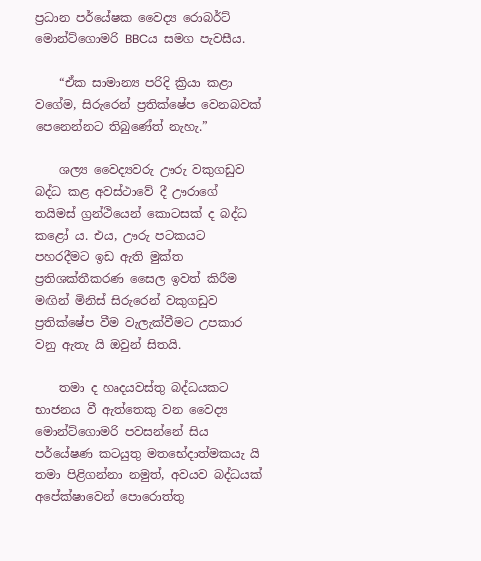ප්‍රධාන පර්යේෂක වෛද්‍ය රොබර්ට් මොන්ට්ගොමරි BBCය සමග පැවසීය.

    “ඒක සාමාන්‍ය පරිදි ක්‍රියා කළා වගේම, සිරුරෙන් ප්‍රතික්ෂේප වෙනබවක් පෙනෙන්නට තිබුණේත් නැහැ.”

    ශල්‍ය වෛද්‍යවරු ඌරු වකුගඩුව බද්ධ කළ අවස්ථාවේ දී ඌරාගේ තයිමස් ග්‍රන්ථියෙන් කොටසක් ද බද්ධ කළෝ ය. එය, ඌරු පටකයට පහරදීමට ඉඩ ඇති මුක්ත ප්‍රතිශක්තීකරණ සෛල ඉවත් කිරීම මඟින් මිනිස් සිරුරෙන් වකුගඩුව ප්‍රතික්ෂේප වීම වැලැක්වීමට උපකාර වනු ඇතැ යි ඔවුන් සිතයි.

    තමා ද හෘදයවස්තු බද්ධයකට භාජනය වී ඇත්තෙකු වන වෛද්‍ය මොන්ට්ගොමරි පවසන්නේ සිය පර්යේෂණ කටයුතු මතභේදාත්මකයැ යි තමා පිළිගන්නා නමුත්, අවයව බද්ධයක් අපේක්ෂාවෙන් පොරොත්තු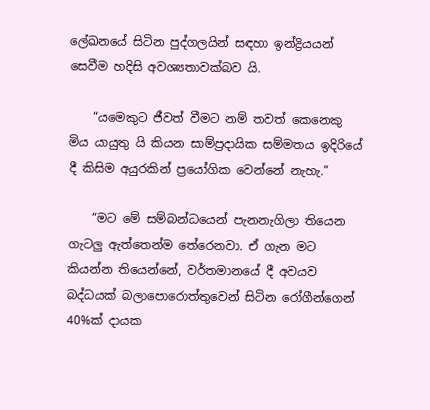ලේඛනයේ සිටින පුද්ගලයින් සඳහා ඉන්ද්‍රියයන් සෙවීම හදිසි අවශ්‍යතාවක්බව යි.

    “යමෙකුට ජීවත් වීමට නම් තවත් කෙනෙකු මිය යායුතු යි කියන සාම්ප්‍රදායික සම්මතය ඉදිරියේ දී කිසිම අයුරකින් ප්‍රයෝගික වෙන්නේ නැහැ.”

    “මට මේ සම්බන්ධයෙන් පැනනැගිලා තියෙන ගැටලු ඇත්තෙන්ම තේරෙනවා. ඒ ගැන මට කියන්න තියෙන්නේ, වර්තමානයේ දී අවයව බද්ධයක් බලාපොරොත්තුවෙන් සිටින රෝගීන්ගෙන් 40%ක් දායක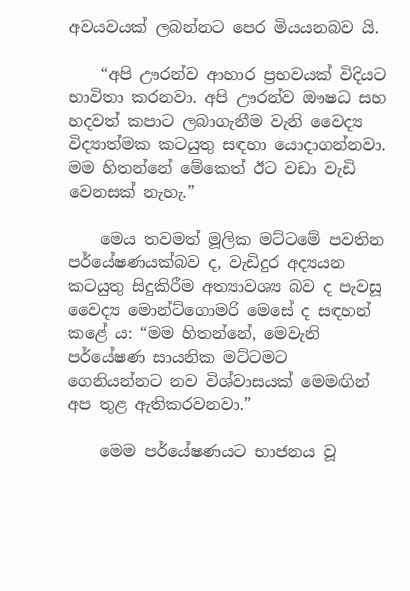අවයවයක් ලබන්නට පෙර මියයනබව යි.

    “අපි ඌරන්ව ආහාර ප්‍රභවයක් විදියට භාවිතා කරනවා. අපි ඌරන්ව ඖෂධ සහ හදවත් කපාට ලබාගැනීම වැනි වෛද්‍ය විද්‍යාත්මක කටයුතු සඳහා යොදාගන්නවා. මම හිතන්නේ මේකෙත් ඊට වඩා වැඩි වෙනසක් නැහැ.”

    මෙය තවමත් මූලික මට්ටමේ පවතින පර්යේෂණයක්බව ද, වැඩිදුර අද්‍යයන කටයුතු සිදුකිරීම අත්‍යාවශ්‍ය බව ද පැවසූ වෛද්‍ය මොන්ට්ගොමරි මෙසේ ද සඳහන් කළේ ය: “මම හිතන්නේ, මෙවැනි පර්යේෂණ සායනික මට්ටමට ගෙනියන්නට නව විශ්වාසයක් මෙමඟින් අප තුළ ඇතිකරවනවා.”

    මෙම පර්යේෂණයට භාජනය වූ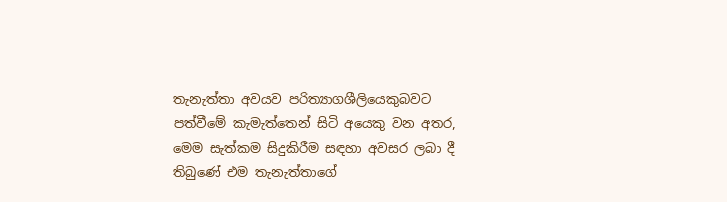තැනැත්තා අවයව පරිත්‍යාගශීලියෙකුබවට පත්වීමේ කැමැත්තෙන් සිටි අයෙකු වන අතර, මෙම සැත්කම සිදුකිරීම සඳහා අවසර ලබා දී තිබුණේ එම තැනැත්තාගේ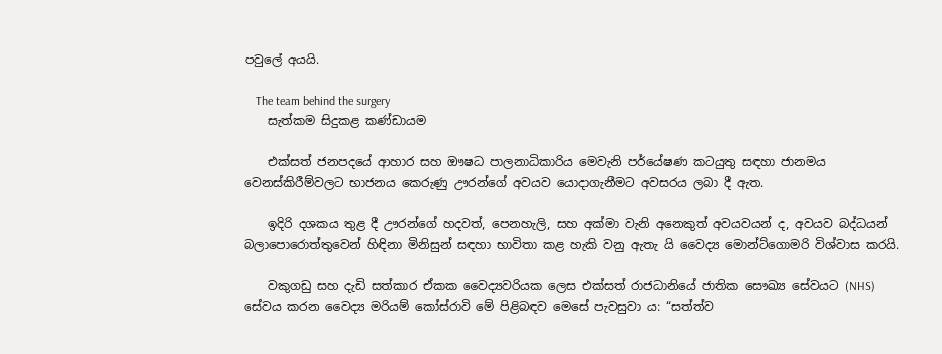පවුලේ අයයි.

    The team behind the surgery
    සැත්කම සිදුකළ කණ්ඩායම

    එක්සත් ජනපදයේ ආහාර සහ ඖෂධ පාලනාධිකාරිය මෙවැනි පර්යේෂණ කටයුතු සඳහා ජානමය වෙනස්කිරීම්වලට භාජනය කෙරුණු ඌරන්ගේ අවයව යොදාගැනීමට අවසරය ලබා දී ඇත.

    ඉදිරි දශකය තුළ දී ඌරන්ගේ හදවත්, පෙනහැලි, සහ අක්මා වැනි අනෙකුත් අවයවයන් ද, අවයව බද්ධයන් බලාපොරොත්තුවෙන් හිඳිනා මිනිසුන් සඳහා භාවිතා කළ හැකි වනු ඇතැ යි වෛද්‍ය මොන්ට්ගොමරි විශ්වාස කරයි.

    වකුගඩු සහ දැඩි සත්කාර ඒකක වෛද්‍යවරියක ලෙස එක්සත් රාජධානියේ ජාතික සෞඛ්‍ය සේවයට (NHS) සේවය කරන වෛද්‍ය මරියම් කෝස්රාවි මේ පිළිබඳව මෙසේ පැවසුවා ය: “සත්ත්ව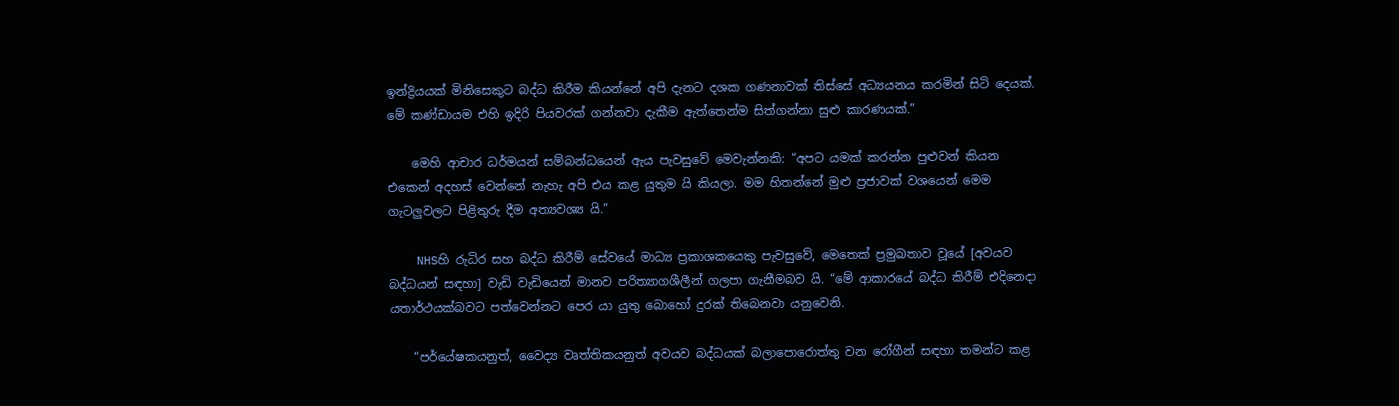ඉන්ද්‍රියයක් මිනිසෙකුට බද්ධ කිරීම කියන්නේ අපි දැනට දශක ගණනාවක් තිස්සේ අධ්‍යයනය කරමින් සිටි දෙයක්. මේ කණ්ඩායම එහි ඉදිරි පියවරක් ගන්නවා දැකීම ඇත්තෙන්ම සිත්ගන්නා සුළු කාරණයක්.”

    මෙහි ආචාර ධර්මයන් සම්බන්ධයෙන් ඇය පැවසුවේ මෙවැන්නකි: “අපට යමක් කරන්න පුළුවන් කියන එකෙන් අදහස් වෙන්නේ නැහැ අපි එය කළ යුතුම යි කියලා. මම හිතන්නේ මුළු ප්‍රජාවක් වශයෙන් මෙම ගැටලුවලට පිළිතුරු දීම අත්‍යවශ්‍ය යි.”

    NHSහි රුධිර සහ බද්ධ කිරීම් සේවයේ මාධ්‍ය ප්‍රකාශකයෙකු පැවසුවේ, මෙතෙක් ප්‍රමුඛතාව වූයේ [අවයව බද්ධයන් සඳහා] වැඩි වැඩියෙන් මානව පරිත්‍යාගශීලීන් ගලපා ගැනීමබව යි. “මේ ආකාරයේ බද්ධ කිරීම් එදිනෙදා යතාර්ථයක්බවට පත්වෙන්නට පෙර යා යුතු බොහෝ දුරක් තිබෙනවා යනුවෙනි.

    “පර්යේෂකයනුත්, වෛද්‍ය වෘත්තිකයනුත් අවයව බද්ධයක් බලාපොරොත්තු වන රෝගීන් සඳහා තමන්ට කළ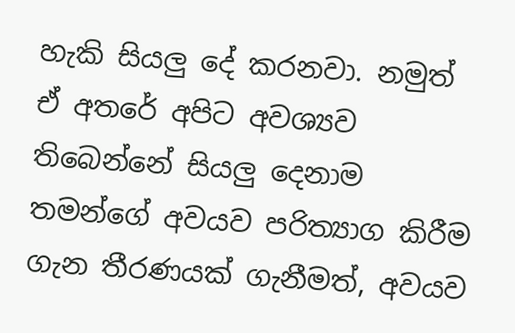හැකි සියලු දේ කරනවා. නමුත් ඒ අතරේ අපිට අවශ්‍යව තිබෙන්නේ සියලු දෙනාම තමන්ගේ අවයව පරිත්‍යාග කිරීම ගැන තීරණයක් ගැනීමත්, අවයව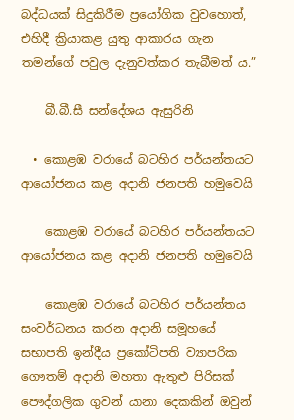බද්ධයක් සිදුකිරීම ප්‍රයෝගික වුවහොත්, එහිදී ක්‍රියාකළ යුතු ආකාරය ගැන තමන්ගේ පවුල දැනුවත්කර තැබීමත් ය.”

    බී.බී.සී සන්දේශය ඇසුරිනි

  • කොළඹ වරායේ බටහිර පර්යන්තයට ආයෝජනය කළ අදානි ජනපති හමුවෙයි

    කොළඹ වරායේ බටහිර පර්යන්තයට ආයෝජනය කළ අදානි ජනපති හමුවෙයි

    කොළඹ වරායේ බටහිර පර්යන්තය සංවර්ධනය කරන අදානි සමූහයේ සභාපති ඉන්දීය ප්‍රකෝටිපති ව්‍යාපරික ගෞතම් අදානි මහතා ඇතුළු පිරිසක් පෞද්ගලික ගුවන් යානා දෙකකින් ඔවුන්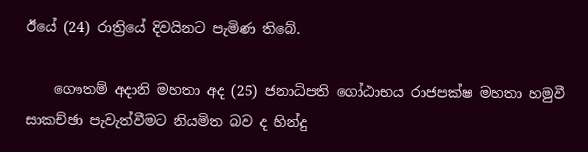ඊයේ (24) රාත්‍රියේ දිවයිනට පැමිණ තිබේ.

    ගෞතම් අදානි මහතා අද (25) ජනාධිපති ගෝඨාභය රාජපක්ෂ මහතා හමුවී සාකච්ඡා පැවැත්වීමට නියමිත බව ද හින්දු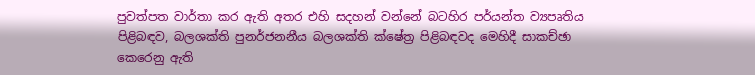පුවත්පත වාර්තා කර ඇති අතර එහි සදහන් වන්නේ බටහිර පර්යන්ත ව්‍යපෘතිය පිළිබඳව, බලශක්ති පුනර්ජනනීය බලශක්ති ක්ෂේත්‍ර පිළිබඳවද මෙහිදී සාකච්ඡා කෙරෙනු ඇති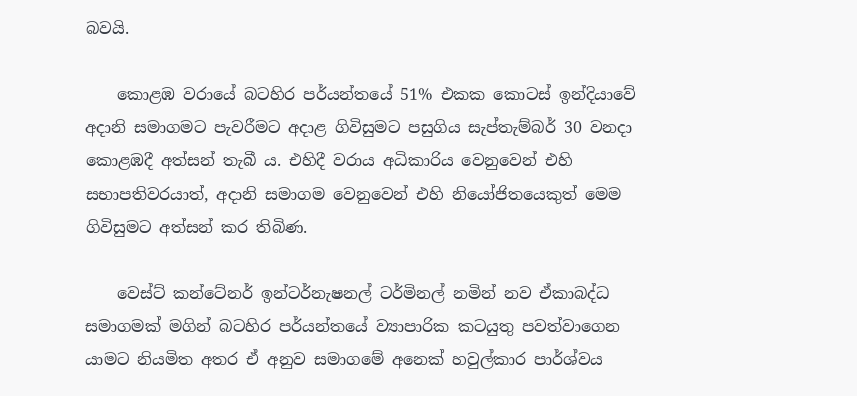බවයි.

    කොළඹ වරායේ බටහිර පර්යන්තයේ 51% එකක කොටස් ඉන්දියාවේ අදානි සමාගමට පැවරීමට අදාළ ගිවිසුමට පසුගිය සැප්තැම්බර් 30 වනදා කොළඹදී අත්සන් තැබී ය. එහිදී වරාය අධිකාරිය වෙනුවෙන් එහි සභාපතිවරයාත්, අදානි සමාගම වෙනුවෙන් එහි නියෝජිතයෙකුත් මෙම ගිවිසුමට අත්සන් කර තිබිණ.

    වෙස්ට් කන්ටේනර් ඉන්ටර්නැෂනල් ටර්මිනල් නමින් නව ඒකාබද්ධ සමාගමක් මගින් බටහිර පර්යන්තයේ ව්‍යාපාරික කටයුතු පවත්වාගෙන යාමට නියමිත අතර ඒ අනුව සමාගමේ අනෙක් හවුල්කාර පාර්ශ්වය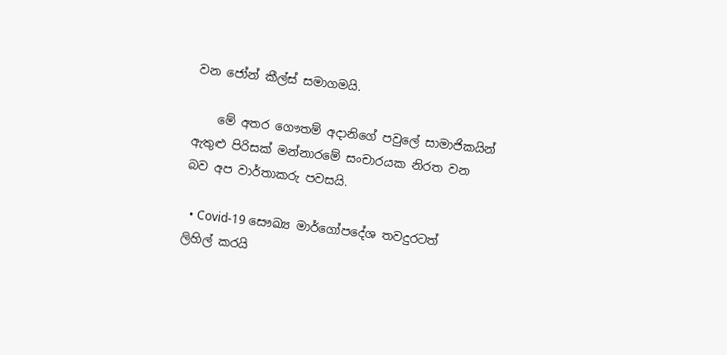වන ජෝන් කීල්ස් සමාගමයි.

    මේ අතර ගෞතම් අදානිගේ පවුලේ සාමාජිකයින් ඇතුළු පිරිසක් මන්නාරමේ සංචාරයක නිරත වන බව අප වාර්තාකරු පවසයි.

  • Covid-19 සෞඛ්‍ය මාර්ගෝපදේශ තවදුරටත් ලිහිල් කරයි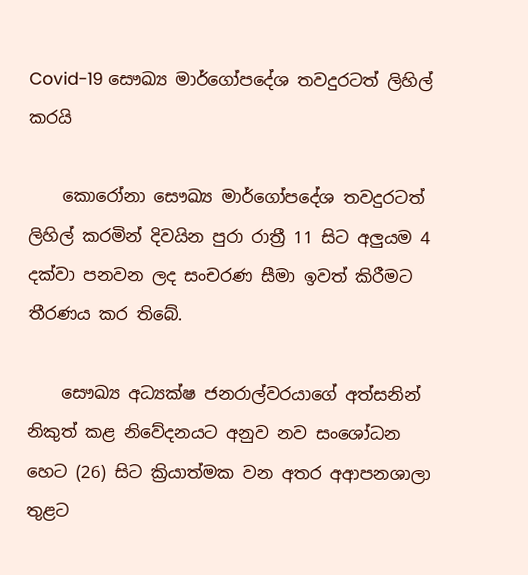Covid-19 සෞඛ්‍ය මාර්ගෝපදේශ තවදුරටත් ලිහිල් කරයි

    කොරෝනා සෞඛ්‍ය මාර්ගෝපදේශ තවදුරටත් ලිහිල් කරමින් දිවයින පුරා රාත්‍රී 11 සිට අලුයම 4 දක්වා පනවන ලද සංචරණ සීමා ඉවත් කිරීමට තීරණය කර තිබේ.

    සෞඛ්‍ය අධ්‍යක්ෂ ජනරාල්වරයාගේ අත්සනින් නිකුත් කළ නිවේදනයට අනුව නව සංශෝධන හෙට (26) සිට ක්‍රියාත්මක වන අතර අආපනශාලා තුළට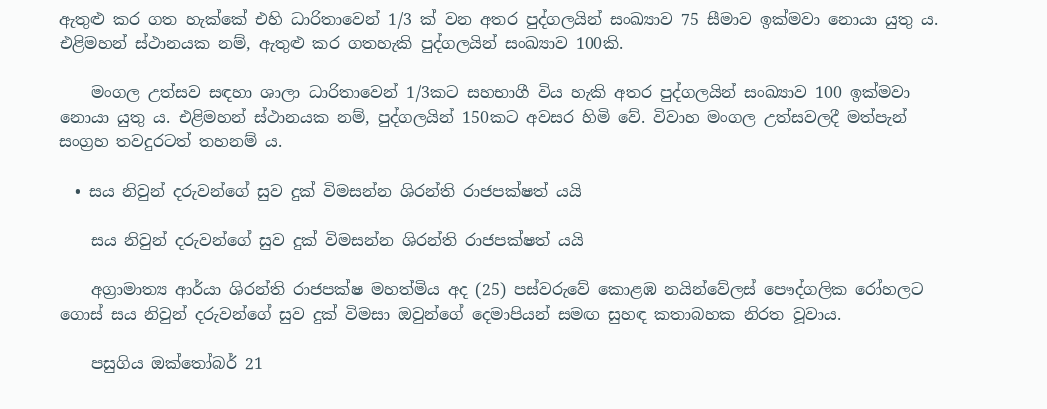ඇතුළු කර ගත හැක්කේ එහි ධාරිතාවෙන් 1/3 ක් වන අතර පුද්ගලයින් සංඛ්‍යාව 75 සීමාව ඉක්මවා නොයා යුතු ය. එළිමහන් ස්ථානයක නම්, ඇතුළු කර ගතහැකි පුද්ගලයින් සංඛ්‍යාව 100කි.

    මංගල උත්සව සඳහා ශාලා ධාරිතාවෙන් 1/3කට සහභාගී විය හැකි අතර පුද්ගලයින් සංඛ්‍යාව 100 ඉක්මවා නොයා යුතු ය. එළිමහන් ස්ථානයක නම්, පුද්ගලයින් 150කට අවසර හිමි වේ. විවාහ මංගල උත්සවලදී මත්පැන් සංග්‍රහ තවදුරටත් තහනම් ය.

  • සය නිවුන් දරුවන්ගේ සුව දුක් විමසන්න ශිරන්ති රාජපක්ෂත් යයි

    සය නිවුන් දරුවන්ගේ සුව දුක් විමසන්න ශිරන්ති රාජපක්ෂත් යයි

    අග්‍රාමාත්‍ය ආර්යා ශිරන්ති රාජපක්ෂ මහත්මිය අද (25) පස්වරුවේ කොළඹ නයින්වේලස් පෞද්ගලික රෝහලට ගොස් සය නිවුන් දරුවන්ගේ සුව දුක් විමසා ඔවුන්ගේ දෙමාපියන් සමඟ සුහඳ කතාබහක නිරත වූවාය.

    පසුගිය ඔක්තෝබර් 21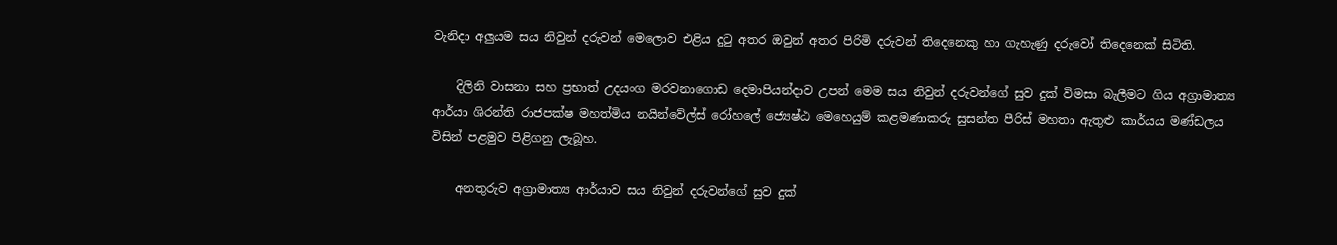වැනිදා අලුයම සය නිවුන් දරුවන් මෙලොව එළිය දුටු අතර ඔවුන් අතර පිරිමි දරුවන් තිදෙනෙකු හා ගැහැණු දරුවෝ තිදෙනෙක් සිටිති.

    දිලිනි වාසනා සහ ප්‍රභාත් උදයංග මරවනාගොඩ දෙමාපියන්දාව උපන් මෙම සය නිවුන් දරුවන්ගේ සුව දුක් විමසා බැලීමට ගිය අග්‍රාමාත්‍ය ආර්යා ශිරන්ති රාජපක්ෂ මහත්මිය නයින්වේල්ස් රෝහලේ ජ්‍යෙෂ්ඨ මෙහෙයුම් කළමණාකරු සුසන්ත පීරිස් මහතා ඇතුළු කාර්යය මණ්ඩලය විසින් පළමුව පිළිගනු ලැබූහ.

    අනතුරුව අග්‍රාමාත්‍ය ආර්යාව සය නිවුන් දරුවන්ගේ සුව දුක්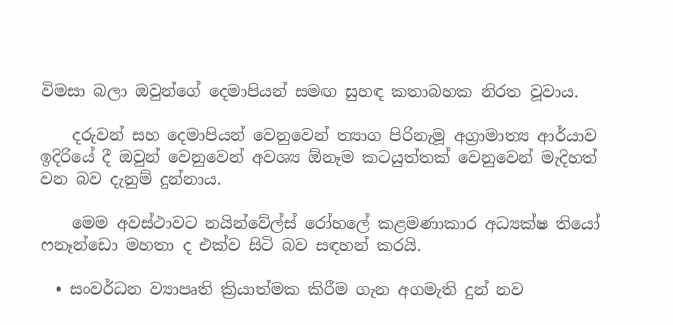විමසා බලා ඔවුන්ගේ දෙමාපියන් සමඟ සුහඳ කතාබහක නිරත වූවාය.

    දරුවන් සහ දෙමාපියන් වෙනුවෙන් ත්‍යාග පිරිනැමූ අග්‍රාමාත්‍ය ආර්යාව ඉදිරියේ දී ඔවුන් වෙනුවෙන් අවශ්‍ය ඕනෑම කටයුත්තක් වෙනුවෙන් මැදිහත් වන බව දැනුම් දුන්නාය.

    මෙම අවස්ථාවට නයින්වේල්ස් රෝහලේ කළමණාකාර අධ්‍යක්ෂ තියෝ ෆනෑන්ඩො මහතා ද එක්ව සිටි බව සඳහන් කරයි.

  • සංවර්ධන ව්‍යාපෘති ක්‍රියාත්මක කිරීම ගැන අගමැති දුන් නව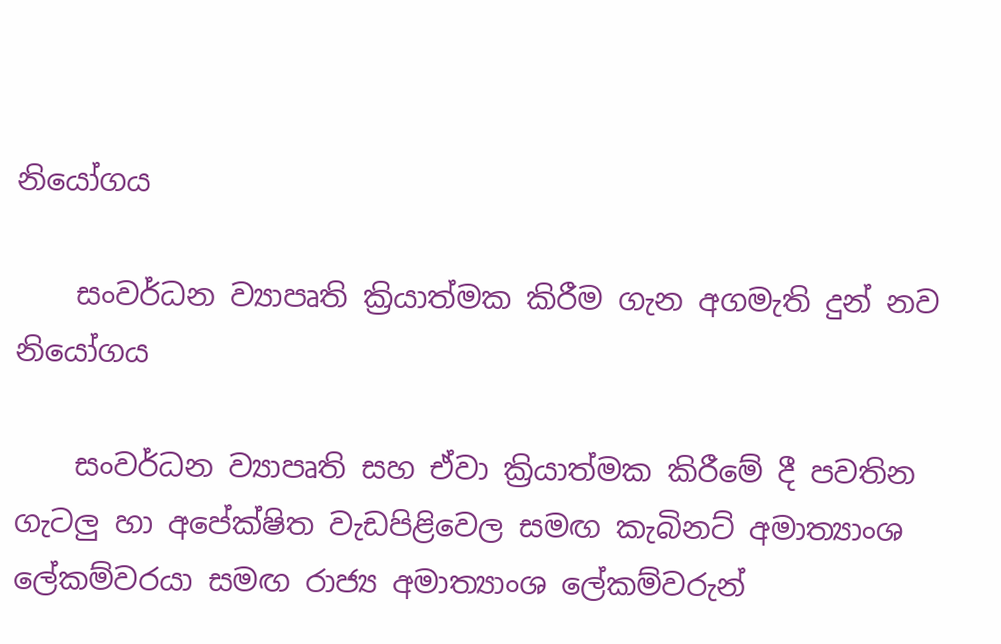නියෝගය

    සංවර්ධන ව්‍යාපෘති ක්‍රියාත්මක කිරීම ගැන අගමැති දුන් නව නියෝගය

    සංවර්ධන ව්‍යාපෘති සහ ඒවා ක්‍රියාත්මක කිරීමේ දී පවතින ගැටලු හා අපේක්ෂිත වැඩපිළිවෙල සමඟ කැබිනට් අමාත්‍යාංශ ලේකම්වරයා සමඟ රාජ්‍ය අමාත්‍යාංශ ලේකම්වරුන්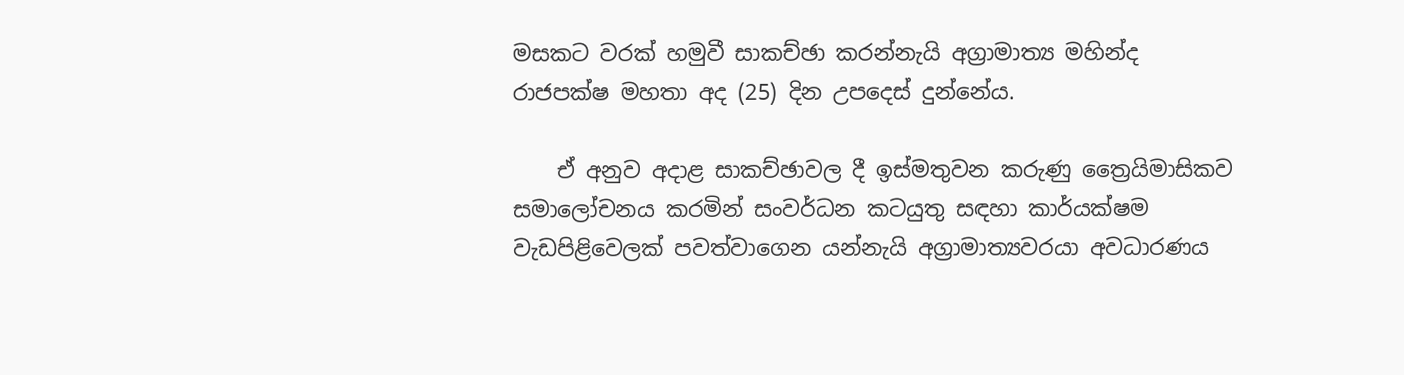මසකට වරක් හමුවී සාකච්ඡා කරන්නැයි අග්‍රාමාත්‍ය මහින්ද රාජපක්ෂ මහතා අද (25) දින උපදෙස් දුන්නේය.

    ඒ අනුව අදාළ සාකච්ඡාවල දී ඉස්මතුවන කරුණු ත්‍රෛයිමාසිකව සමාලෝචනය කරමින් සංවර්ධන කටයුතු සඳහා කාර්යක්ෂම වැඩපිළිවෙලක් පවත්වාගෙන යන්නැයි අග්‍රාමාත්‍යවරයා අවධාරණය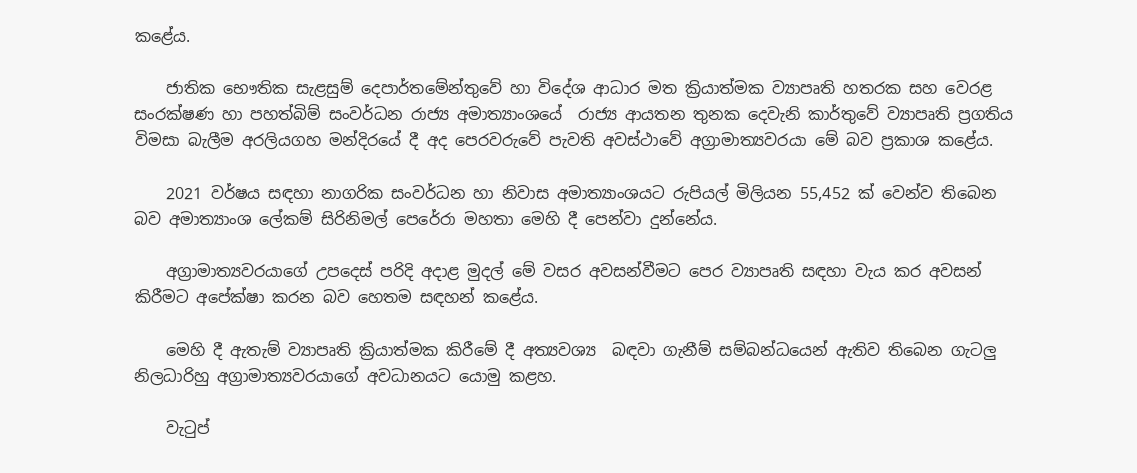කළේය.

    ජාතික භෞතික සැළසුම් දෙපාර්තමේන්තුවේ හා විදේශ ආධාර මත ක්‍රියාත්මක ව්‍යාපෘති හතරක සහ වෙරළ සංරක්ෂණ හා පහත්බිම් සංවර්ධන රාජ්‍ය අමාත්‍යාංශයේ  රාජ්‍ය ආයතන තුනක දෙවැනි කාර්තුවේ ව්‍යාපෘති ප්‍රගතිය විමසා බැලීම අරලියගහ මන්දිරයේ දී අද පෙරවරුවේ පැවති අවස්ථාවේ අග්‍රාමාත්‍යවරයා මේ බව ප්‍රකාශ කළේය.

    2021 වර්ෂය සඳහා නාගරික සංවර්ධන හා නිවාස අමාත්‍යාංශයට රුපියල් මිලියන 55,452 ක් වෙන්ව තිබෙන බව අමාත්‍යාංශ ලේකම් සිරිනිමල් පෙරේරා මහතා මෙහි දී පෙන්වා දුන්නේය.

    අග්‍රාමාත්‍යවරයාගේ උපදෙස් පරිදි අදාළ මුදල් මේ වසර අවසන්වීමට පෙර ව්‍යාපෘති සඳහා වැය කර අවසන් කිරීමට අපේක්ෂා කරන බව හෙතම සඳහන් කළේය.

    මෙහි දී ඇතැම් ව්‍යාපෘති ක්‍රියාත්මක කිරීමේ දී අත්‍යවශ්‍ය  බඳවා ගැනීම් සම්බන්ධයෙන් ඇතිව තිබෙන ගැටලු නිලධාරිහු අග්‍රාමාත්‍යවරයාගේ අවධානයට යොමු කළහ.

    වැටුප්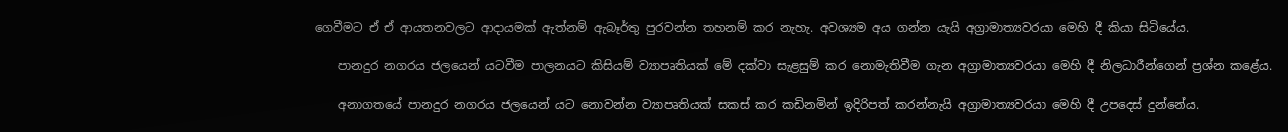ගෙවීමට ඒ ඒ ආයතනවලට ආදායමක් ඇත්නම් ඇබෑර්තු පුරවන්න තහනම් කර නැහැ. අවශ්‍යම අය ගන්න යැයි අග්‍රාමාත්‍යවරයා මෙහි දී කියා සිටියේය.

    පානදුර නගරය ජලයෙන් යටවීම පාලනයට කිසියම් ව්‍යාපෘතියක් මේ දක්වා සැළසුම් කර නොමැතිවීම ගැන අග්‍රාමාත්‍යවරයා මෙහි දී නිලධාරීන්ගෙන් ප්‍රශ්න කළේය.

    අනාගතයේ පානදුර නගරය ජලයෙන් යට නොවන්න ව්‍යාපෘතියක් සකස් කර කඩිනමින් ඉදිරිපත් කරන්නැයි අග්‍රාමාත්‍යවරයා මෙහි දී උපදෙස් දුන්නේය.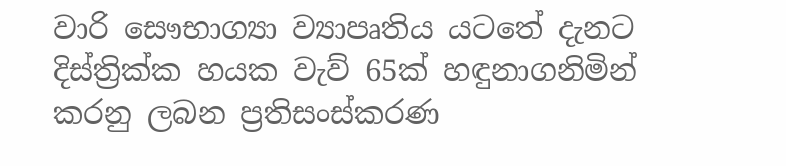වාරි සෞභාග්‍යා ව්‍යාපෘතිය යටතේ දැනට දිස්ත්‍රික්ක හයක වැව් 65ක් හඳුනාගනිමින් කරනු ලබන ප්‍රතිසංස්කරණ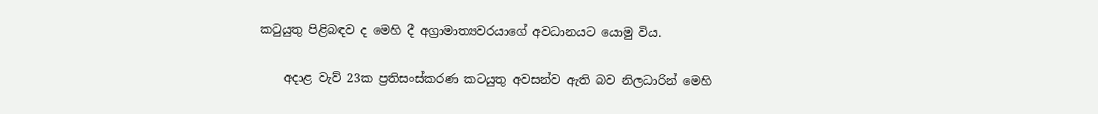කටුයුතු පිළිබඳව ද මෙහි දී අග්‍රාමාත්‍යවරයාගේ අවධානයට යොමු විය.

    අදාළ වැව් 23ක ප්‍රතිසංස්කරණ කටයුතු අවසන්ව ඇති බව නිලධාරින් මෙහි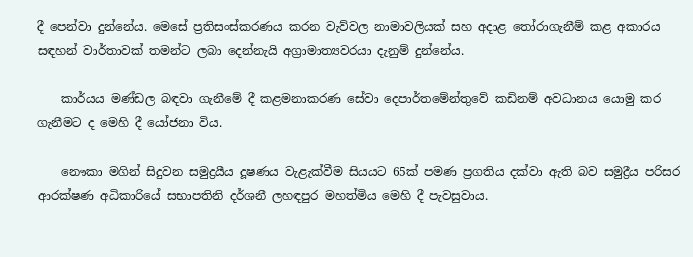දී පෙන්වා දුන්නේය. මෙසේ ප්‍රතිසංස්කරණය කරන වැව්වල නාමාවලියක් සහ අදාළ තෝරාගැනීම් කළ අකාරය සඳහන් වාර්තාවක් තමන්ට ලබා දෙන්නැයි අග්‍රාමාත්‍යවරයා දැනුම් දුන්නේය.

    කාර්යය මණ්ඩල බඳවා ගැනීමේ දී කළමනාකරණ සේවා දෙපාර්තමේන්තුවේ කඩිනම් අවධානය යොමු කර ගැනීමට ද මෙහි දී යෝජනා විය.

    නෞකා මගින් සිදුවන සමුද්‍රයීය දූෂණය වැළැක්වීම සියයට 65ක් පමණ ප්‍රගතිය දක්වා ඇති බව සමුද්‍රීය පරිසර ආරක්ෂණ අධිකාරියේ සභාපතිනි දර්ශනී ලහඳපුර මහත්මිය මෙහි දී පැවසුවාය.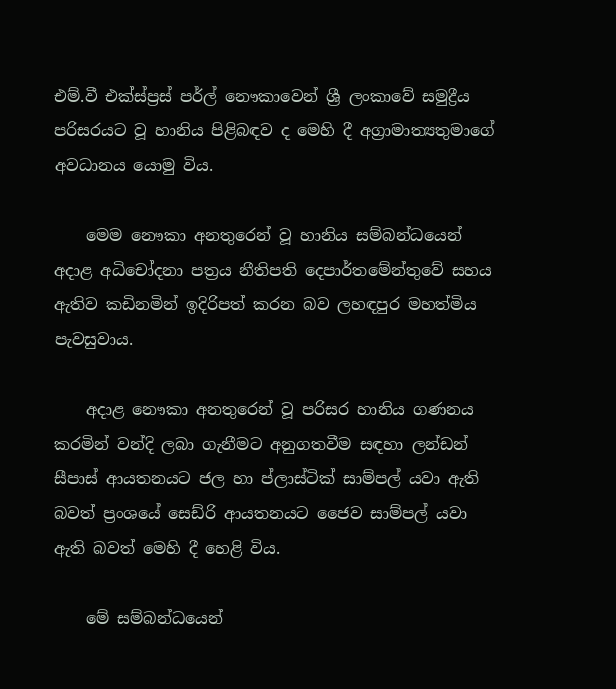එම්.වී එක්ස්ප්‍රස් පර්ල් නෞකාවෙන් ශ්‍රී ලංකාවේ සමුද්‍රීය පරිසරයට වූ හානිය පිළිබඳව ද මෙහි දී අග්‍රාමාත්‍යතුමාගේ අවධානය යොමු විය.

    මෙම නෞකා අනතුරෙන් වූ හානිය සම්බන්ධයෙන් අදාළ අධිචෝදනා පත්‍රය නීතිපති දෙපාර්තමේන්තුවේ සහය ඇතිව කඩිනමින් ඉදිරිපත් කරන බව ලහඳපුර මහත්මිය පැවසුවාය.

    අදාළ නෞකා අනතුරෙන් වූ පරිසර හානිය ගණනය කරමින් වන්දි ලබා ගැනීමට අනුගතවීම සඳහා ලන්ඩන් සීපාස් ආයතනයට ජල හා ප්ලාස්ටික් සාම්පල් යවා ඇති බවත් ප්‍රංශයේ සෙඩ්රි ආයතනයට ජෛව සාම්පල් යවා ඇති බවත් මෙහි දී හෙළි විය.

    මේ සම්බන්ධයෙන්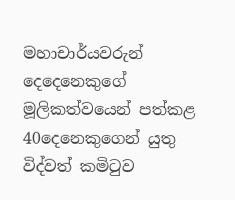මහාචාර්යවරුන් දෙදෙනෙකුගේ මූලිකත්වයෙන් පත්කළ 40දෙනෙකුගෙන් යුතු විද්වත් කමිටුව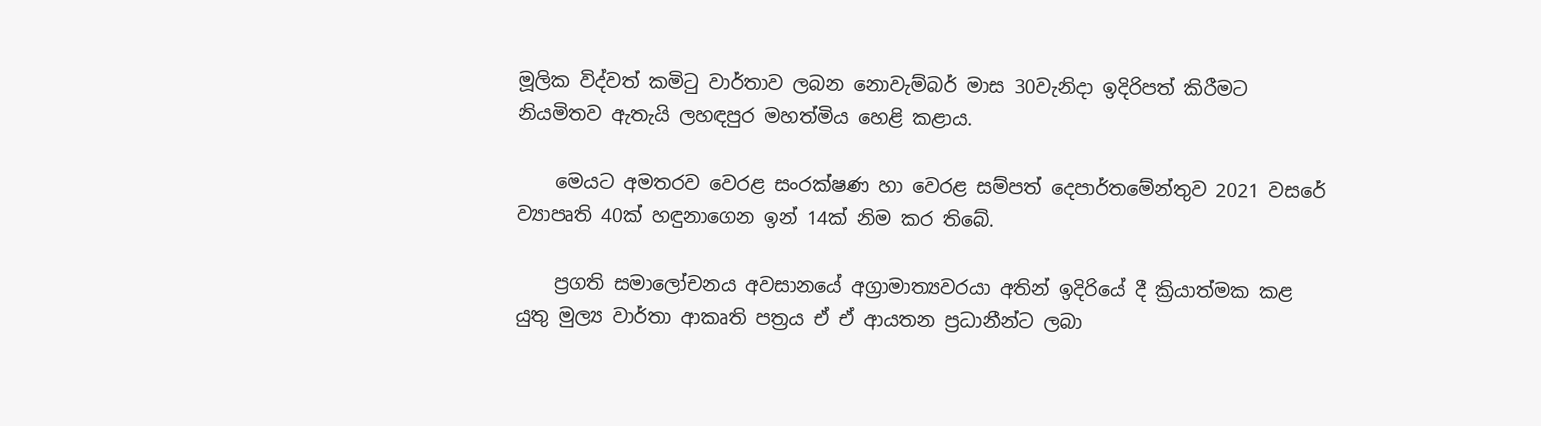මූලික විද්වත් කමිටු වාර්තාව ලබන නොවැම්බර් මාස 30වැනිදා ඉදිරිපත් කිරීමට නියමිතව ඇතැයි ලහඳපුර මහත්මිය හෙළි කළාය.

    මෙයට අමතරව වෙරළ සංරක්ෂණ හා වෙරළ සම්පත් දෙපාර්තමේන්තුව 2021 වසරේ ව්‍යාපෘති 40ක් හඳුනාගෙන ඉන් 14ක් නිම කර තිබේ.

    ප්‍රගති සමාලෝචනය අවසානයේ අග්‍රාමාත්‍යවරයා අතින් ඉදිරියේ දී ක්‍රියාත්මක කළ යුතු මුල්‍ය වාර්තා ආකෘති පත්‍රය ඒ ඒ ආයතන ප්‍රධානීන්ට ලබා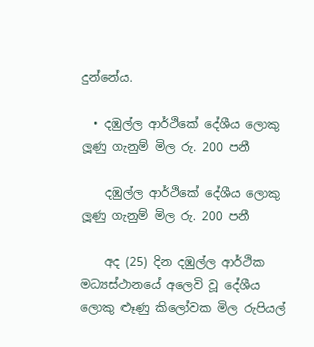දුන්නේය.

  • දඹුල්ල ආර්ථිකේ දේශීය ලොකු ලූණු ගැනුම් මිල රු. 200 පනී

    දඹුල්ල ආර්ථිකේ දේශීය ලොකු ලූණු ගැනුම් මිල රු. 200 පනී

    අද (25) දින දඹුල්ල ආර්ථික මධ්‍යස්ථානයේ අලෙවි වූ දේශීය ලොකු ළූණු කිලෝවක මිල රුපියල්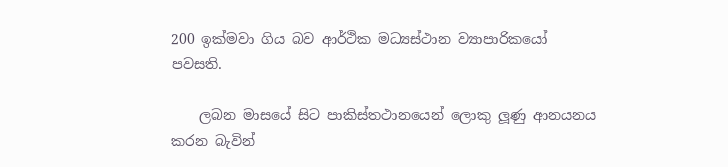200 ඉක්මවා ගිය බව ආර්ථික මධ්‍යස්ථාන ව්‍යාපාරිකයෝ පවසති.

    ලබන මාසයේ සිට පාකිස්තථානයෙන් ලොකු ලූණු ආනයනය කරන බැවින්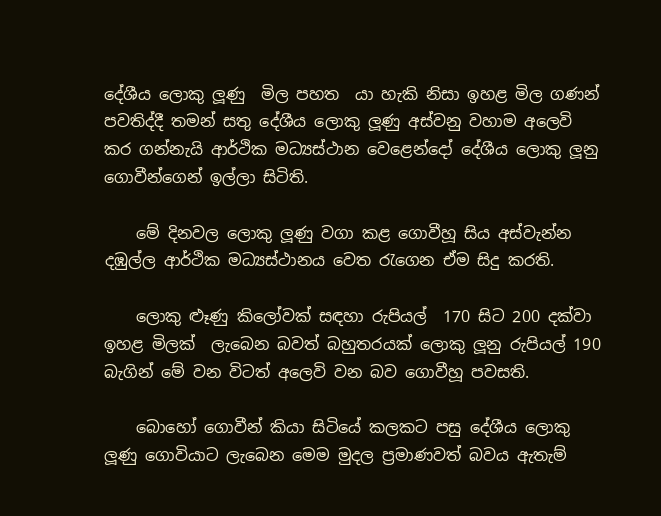දේශීය ලොකු ලූණු  මිල පහත  යා හැකි නිසා ඉහළ මිල ගණන් පවතිද්දී තමන් සතු දේශීය ලොකු ලූණු අස්වනු වහාම අලෙවි කර ගන්නැයි ආර්ථික මධ්‍යස්ථාන වෙළෙන්දෝ දේශීය ලොකු ලූනු ගොවීන්ගෙන් ඉල්ලා සිටිති.

    මේ දිනවල ලොකු ලූණු වගා කළ ගොවීහූ සිය අස්වැන්න දඹුල්ල ආර්ථික මධ්‍යස්ථානය වෙත රැගෙන ඒම සිදු කරති.

    ලොකු ළූණු කිලෝවක් සඳහා රුපියල්  170 සිට 200 දක්වා ඉහළ මිලක්  ලැබෙන බවත් බහුතරයක් ලොකු ලූනු රුපියල් 190 බැගින් මේ වන විටත් අලෙවි වන බව ගොවීහූ පවසති.

    බොහෝ ගොවීන් කියා සිටියේ කලකට පසු දේශීය ලොකු ලූණු ගොවියාට ලැබෙන මෙම මුදල ප්‍රමාණවත් බවය‍ ඇතැම්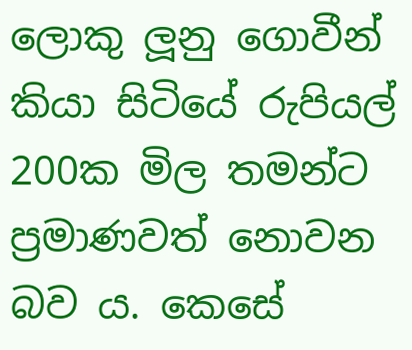ලොකු ලූනු ගොවීන් කියා සිටියේ රුපියල් 200ක මිල තමන්ට ප්‍රමාණවත් නොවන බව ය. කෙසේ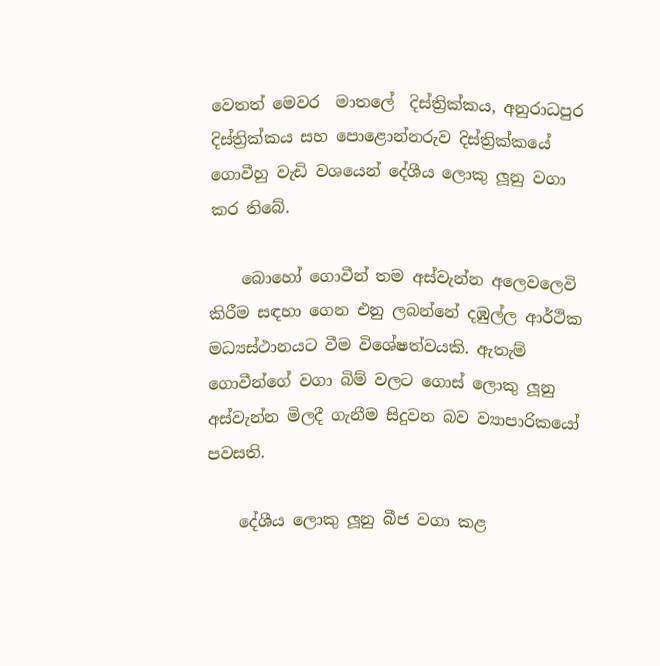වෙතත් මෙවර  මාතලේ  දිස්ත්‍රික්කය, අනුරාධපුර දිස්ත්‍රික්කය සහ පොළොන්නරුව දිස්ත්‍රික්කයේ ගොවීහු වැඩි වශයෙන් දේශීය ලොකු ලූනු වගා කර තිබේ.

    බොහෝ ගොවීන් තම අස්වැන්න අලෙවලෙවි කිරීම සඳහා ගෙන එනු ලබන්නේ දඹුල්ල ආර්ථික මධ්‍යස්ථානයට වීම විශේෂත්වයකි. ඇතැම් ගොවීන්ගේ වගා බිම් වලට ගොස් ලොකු ලූනු අස්වැන්න මිලදී ගැනීම සිදුවන බව ව්‍යාපාරිකයෝ පවසති.

    දේශීය ලොකු ලූනු බීජ වගා කළ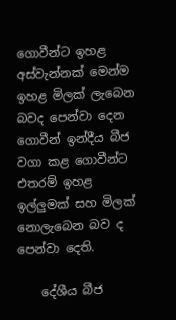ගොවීන්ට ඉහළ අස්වැන්නක් මෙන්ම ඉහළ මිලක් ලැබෙන බවද පෙන්වා දෙන ගොවීන් ඉන්දීය බීජ වගා කළ ගොවීන්ට එතරම් ඉහළ ඉල්ලුමක් සහ මිලක් නොලැබෙන බව ද පෙන්වා දෙති.

    දේශීය බීජ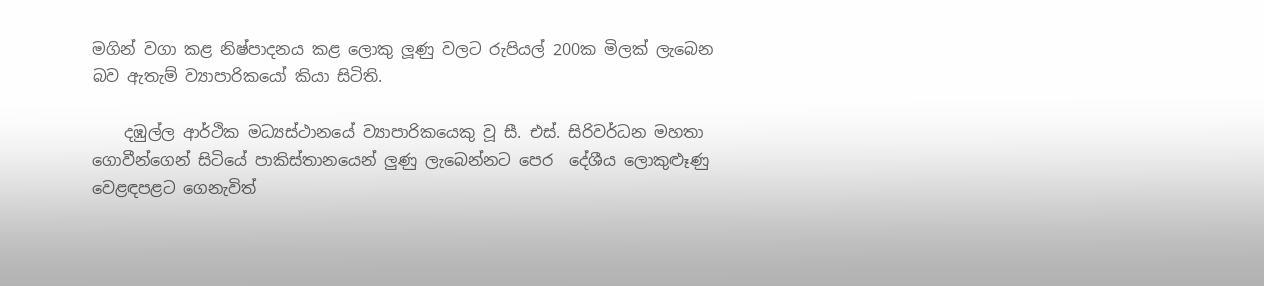මගින් වගා කළ නිෂ්පාදනය කළ ලොකු ලූණු වලට රුපියල් 200ක මිලක් ලැබෙන බව ඇතැම් ව්‍යාපාරිකයෝ කියා සිටිති.

    දඹුල්ල ආර්ථික මධ්‍යස්ථානයේ ව්‍යාපාරිකයෙකු වූ සී. එස්. සිරිවර්ධන මහතා ගොවීන්ගෙන් සිටියේ පාකිස්තානයෙන් ලුණු ලැබෙන්නට පෙර  දේශීය ලොකුළූණු  වෙළඳපළට ගෙනැවිත්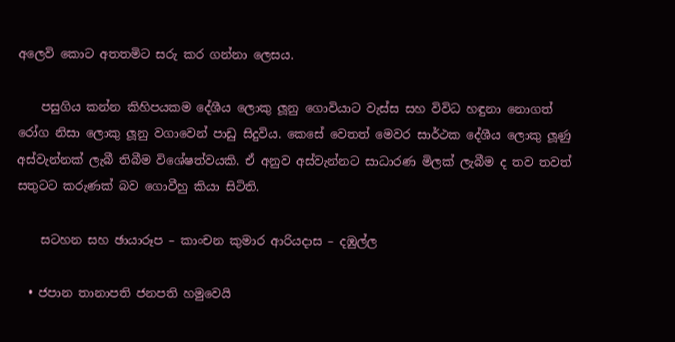අලෙවි කොට අතතමිට සරු කර ගන්නා ලෙසය.

    පසුගිය කන්න කිහිපයකම දේශීය ලොකු ලූනු ගොවියාට වැස්ස සහ විවිධ හඳුනා නොගත් රෝග නිසා ලොකු ලූනු වගාවෙන් පාඩු සිදුවිය. කෙසේ වෙතත් මෙවර සාර්ථක දේශීය ලොකු ලූණු අස්වැන්නක් ලැබී තිබීම විශේෂත්වයකි. ඒ අනුව අස්වැන්නට සාධාරණ මිලක් ලැබීම ද තව තවත් සතුටට කරුණක් බව ගොවීහු කියා සිටිති.

    සටහන සහ ඡායාරූප – කාංචන කුමාර ආරියදාස – දඹුල්ල

  • ජපාන තානාපති ජනපති හමුවෙයි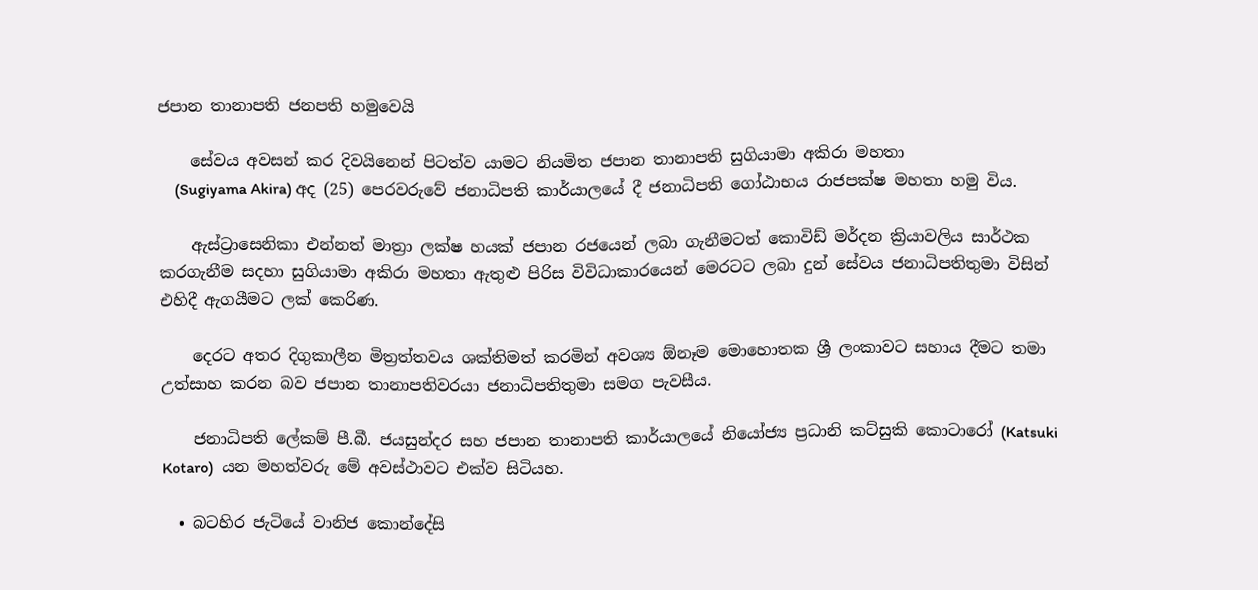ජපාන තානාපති ජනපති හමුවෙයි

    සේවය අවසන් කර දිවයිනෙන් පිටත්ව යාමට නියමිත ජපාන තානාපති සුගියාමා අකිරා මහතා
    (Sugiyama Akira) අද (25) පෙරවරුවේ ජනාධිපති කාර්යාලයේ දී ජනාධිපති ගෝඨාභය රාජපක්ෂ මහතා හමු විය.

    ඇස්ට්‍රාසෙනිකා එන්නත් මාත්‍රා ලක්ෂ හයක් ජපාන රජයෙන් ලබා ගැනීමටත් කොවිඩ් මර්දන ක්‍රියාවලිය සාර්ථක කරගැනීම සදහා සුගියාමා අකිරා මහතා ඇතුළු පිරිස විවිධාකාරයෙන් මෙරටට ලබා දුන් සේවය ජනාධිපතිතුමා විසින් එහිදී ඇගයීමට ලක් කෙරිණ.

    දෙරට අතර දිගුකාලීන මිත්‍රත්තවය ශක්තිමත් කරමින් අවශ්‍ය ඕනෑම මොහොතක ශ්‍රී ලංකාවට සහාය දීමට තමා උත්සාහ කරන බව ජපාන තානාපතිවරයා ජනාධිපතිතුමා සමග පැවසීය.

    ජනාධිපති ලේකම් පී.බී. ජයසුන්දර සහ ජපාන තානාපති කාර්යාලයේ නියෝජ්‍ය ප්‍රධානි කට්සුකි කොටාරෝ (Katsuki Kotaro)  යන මහත්වරු මේ අවස්ථාවට එක්ව සිටියහ.

  • බටහිර ජැටියේ වානිජ කොන්දේසි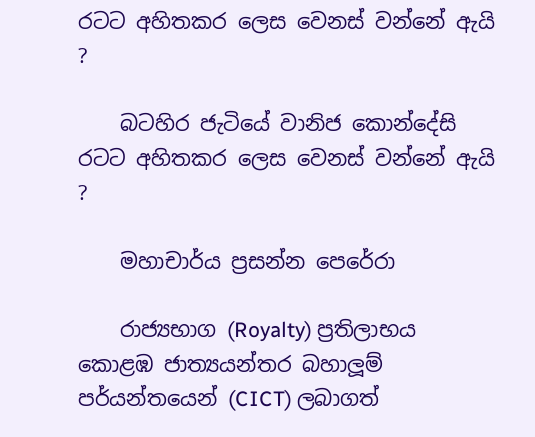රටට අහිතකර ලෙස වෙනස් වන්නේ ඇයි ?

    බටහිර ජැටියේ වානිජ කොන්දේසි රටට අහිතකර ලෙස වෙනස් වන්නේ ඇයි ?

    මහාචාර්ය ප්‍රසන්න පෙරේරා

    රාජ්‍යභාග (Royalty) ප්‍රතිලාභය කොළඹ ජාත්‍යයන්තර බහාලූම් පර්යන්තයෙන් (CICT) ලබාගත්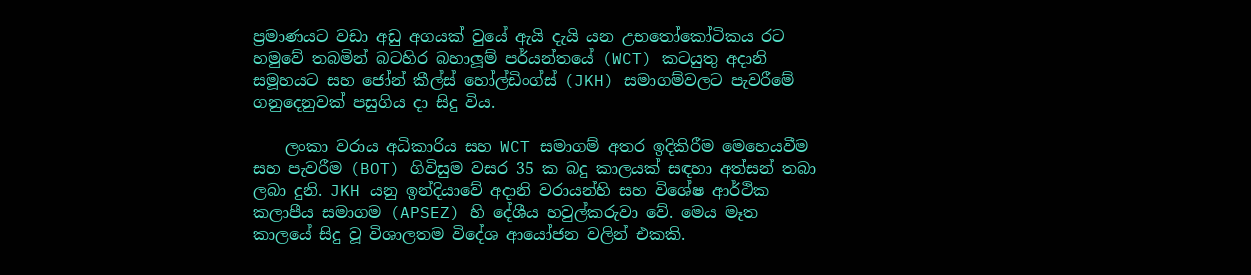ප්‍රමාණයට වඩා අඩු අගයක් වුයේ ඇයි දැයි යන උභතෝකෝටිකය රට හමුවේ තබමින් බටහිර බහාලූම් පර්යන්තයේ (WCT) කටයුතු අදානි සමූහයට සහ ජෝන් කීල්ස් හෝල්ඩිංග්ස් (JKH) සමාගම්වලට පැවරීමේ ගනුදෙනුවක් පසුගිය දා සිදු විය.

    ලංකා වරාය අධිකාරිය සහ WCT සමාගම් අතර ඉදිකිරීම මෙහෙයවීම සහ පැවරීම (BOT) ගිවිසුම වසර 35 ක බදු කාලයක් සඳහා අත්සන් තබා ලබා දුනි. JKH යනු ඉන්දියාවේ අදානි වරායන්හි සහ විශේෂ ආර්ථික කලාපීය සමාගම (APSEZ) හි දේශීය හවුල්කරුවා වේ. මෙය මෑත කාලයේ සිදු වූ විශාලතම විදේශ ආයෝජන වලින් එකකි.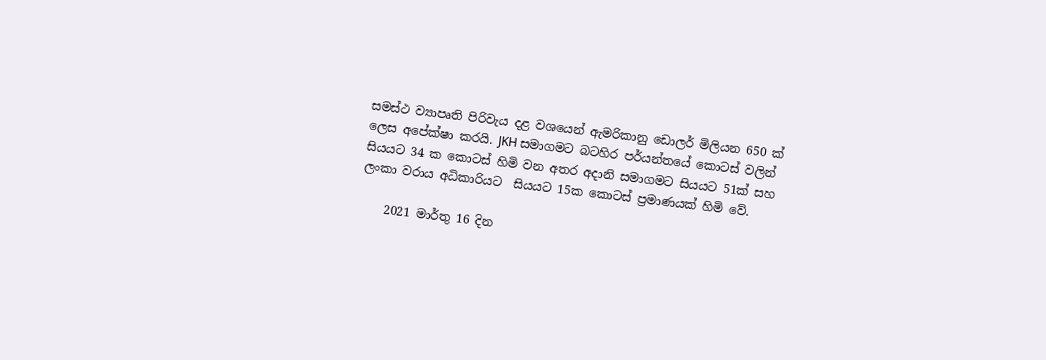සමස්ථ ව්‍යාපෘති පිරිවැය දළ වශයෙන් ඇමරිකානු ඩොලර් මිලියන 650 ක් ලෙස අපේක්ෂා කරයි. JKH සමාගමට බටහිර පර්යන්තයේ කොටස් වලින් සියයට 34 ක කොටස් හිමි වන අතර අදානි සමාගමට සියයට 51ක් සහ ලංකා වරාය අධිකාරියට  සියයට 15ක කොටස් ප්‍රමාණයක් හිමි වේ.

    2021 මාර්තු 16 දින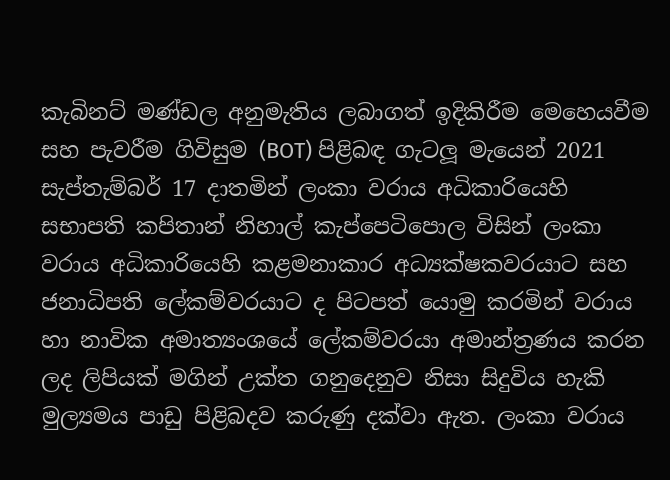කැබිනට් මණ්ඩල අනුමැතිය ලබාගත් ඉදිකිරීම මෙහෙයවීම සහ පැවරීම ගිවිසුම (BOT) පිළිබඳ ගැටලූ මැයෙන් 2021 සැප්තැම්බර් 17 දාතමින් ලංකා වරාය අධිකාරියෙහි සභාපති කපිතාන් නිහාල් කැප්පෙටිපොල විසින් ලංකා වරාය අධිකාරියෙහි කළමනාකාර අධ්‍යක්ෂකවරයාට සහ ජනාධිපති ලේකම්වරයාට ද පිටපත් යොමු කරමින් වරාය හා නාවික අමාත්‍යංශයේ ලේකම්වරයා අමාන්ත්‍රණය කරන ලද ලිපියක් මගින් උක්ත ගනුදෙනුව නිසා සිදුවිය හැකි මුල්‍යමය පාඩු පිළිබදව කරුණු දක්වා ඇත. ලංකා වරාය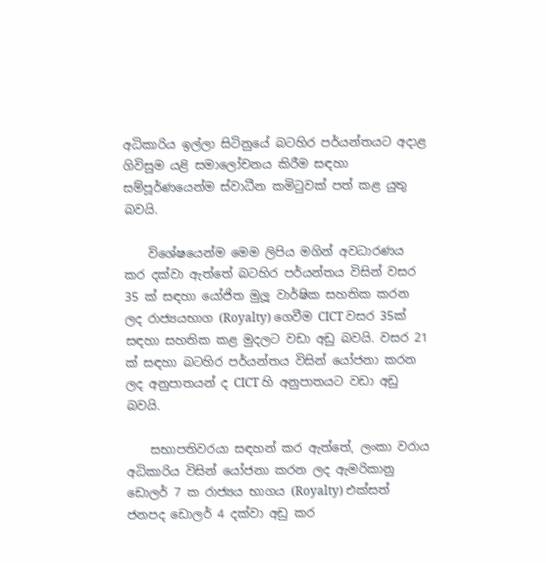අධිකාරිය ඉල්ලා සිටිනුයේ බටහිර පර්යන්තයට අදාළ ගිවිසුම යළි සමාලෝචනය කිරීම සඳහා සම්පූර්ණයෙන්ම ස්වාධීන කමිටුවක් පත් කළ යුතු බවයි.

    විශේෂයෙන්ම මෙම ලිපිය මගින් අවධාරණය කර දක්වා ඇත්තේ බටහිර පර්යන්තය විසින් වසර 35 ක් සඳහා යෝජිත මුලූ වාර්ෂික සහතික කරන ලද රාජ්‍යයභාග (Royalty) ගෙවීම CICT වසර 35ක් සඳහා සහතික කළ මුදලට වඩා අඩු බවයි. වසර 21 ක් සඳහා බටහිර පර්යන්තය විසින් යෝජනා කරන ලද අනුපාතයන් ද CICT හි අනුපාතයට වඩා අඩු බවයි.

    සභාපතිවරයා සඳහන් කර ඇත්තේ, ලංකා වරාය අධිකාරිය විසින් යෝජනා කරන ලද ඇමරිකානු ඩොලර් 7 ක රාජ්‍යය භාගය (Royalty) එක්සත් ජනපද ඩොලර් 4 දක්වා අඩු කර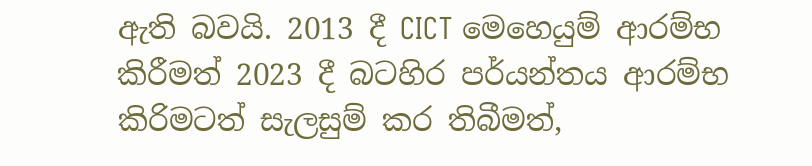ඇති බවයි. 2013 දී CICT මෙහෙයුම් ආරම්භ කිරීමත් 2023 දී බටහිර පර්යන්තය ආරම්භ කිරිමටත් සැලසුම් කර තිබීමත්,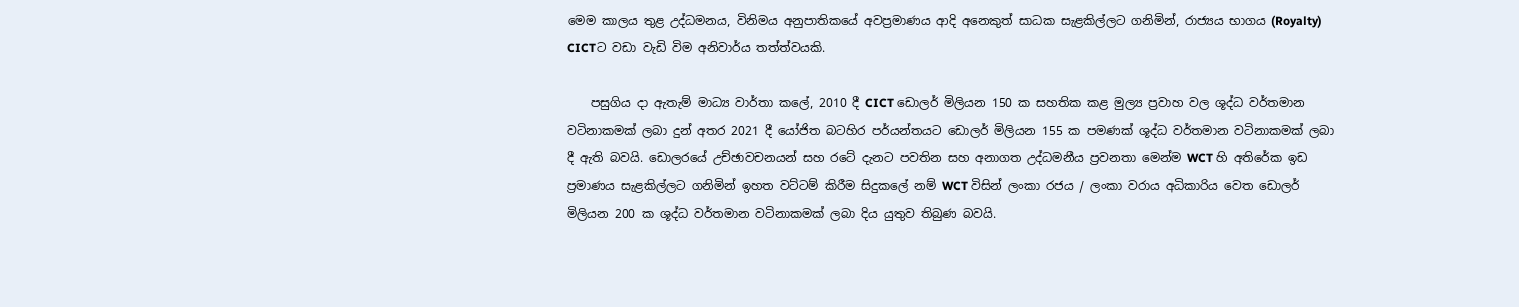මෙම කාලය තුළ උද්ධමනය, විනිමය අනුපාතිකයේ අවප්‍රමාණය ආදි අනෙකුත් සාධක සැළකිල්ලට ගනිමින්, රාජ්‍යය භාගය (Royalty) CICTට වඩා වැඩි විම අනිවාර්ය තත්ත්වයකි.

    පසුගිය දා ඇතැම් මාධ්‍ය වාර්තා කලේ, 2010 දී CICT ඩොලර් මිලියන 150 ක සහතික කළ මුල්‍ය ප්‍රවාහ වල ශූද්ධ වර්තමාන වටිනාකමක් ලබා දුන් අතර 2021 දී යෝජිත බටහිර පර්යන්තයට ඩොලර් මිලියන 155 ක පමණක් ශූද්ධ වර්තමාන වටිනාකමක් ලබා දී ඇති බවයි. ඩොලරයේ උච්ඡාවචනයන් සහ රටේ දැනට පවතින සහ අනාගත උද්ධමනීය ප්‍රවනතා මෙන්ම WCT හි අතිරේක ඉඩ ප්‍රමාණය සැළකිල්ලට ගනිමින් ඉහත වට්ටම් කිරීම සිදුකලේ නම් WCT විසින් ලංකා රජය / ලංකා වරාය අධිකාරිය වෙත ඩොලර් මිලියන 200 ක ශූද්ධ වර්තමාන වටිනාකමක් ලබා දිය යුතුව තිබුණ බවයි.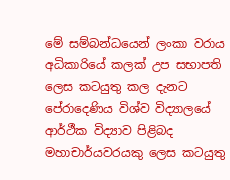මේ සම්බන්ධයෙන් ලංකා වරාය අධිකාරියේ කලක් උප සභාපති ලෙස කටයුතු කල දැනට පේරාදෙණිය විශ්ව විද්‍යාලයේ ආර්ථීක විද්‍යාව පිළිබද මහාචාර්යවරයකු ලෙස කටයුතු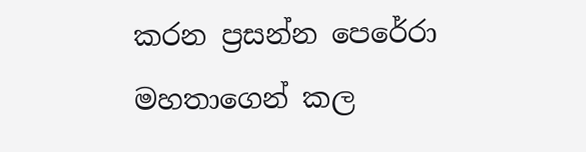කරන ප්‍රසන්න පෙරේරා මහතාගෙන් කල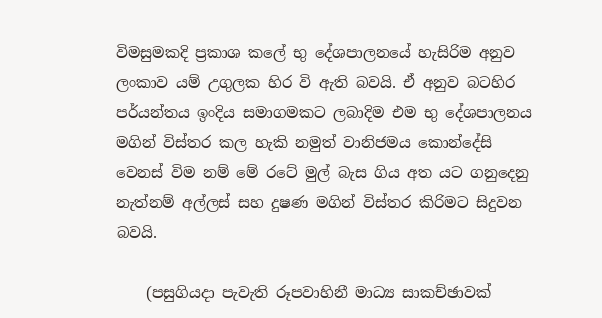විමසුමකදි ප්‍රකාශ කලේ භු දේශපාලනයේ හැසිරිම අනුව ලංකාව යම් උගුලක හිර වි ඇති බවයි. ඒ අනුව බටහිර පර්යන්තය ඉංදිය සමාගමකට ලබාදිම එම භු දේශපාලනය මගින් විස්තර කල හැකි නමුත් වානිජමය කොන්දේසි වෙනස් විම නම් මේ රටේ මුල් බැස ගිය අත යට ගනුදෙනු නැත්නම් අල්ලස් සහ දුෂණ මගින් විස්තර කිරිමට සිදුවන බවයි.

    (පසුගියදා පැවැති රූපවාහිනී මාධ්‍ය සාකච්ඡාවක්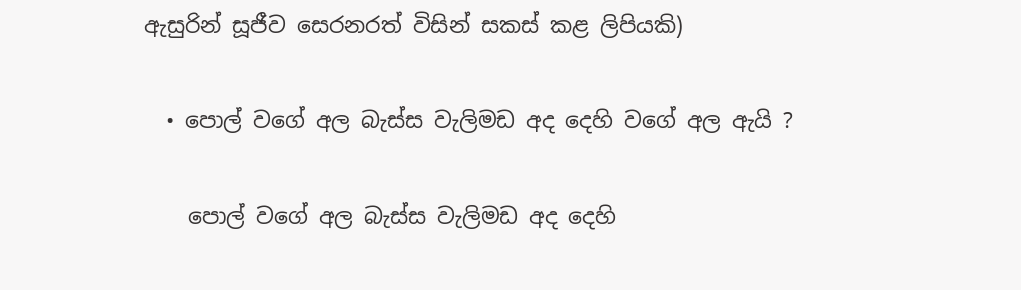ඇසුරින් සූජීව සෙරනරත් විසින් සකස් කළ ලිපියකි)

  • පොල් වගේ අල බැස්ස වැලිමඩ අද දෙහි වගේ අල ඇයි ?

    පොල් වගේ අල බැස්ස වැලිමඩ අද දෙහි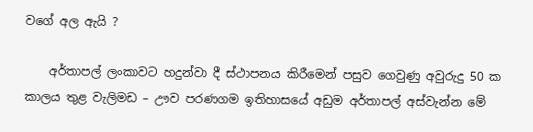වගේ අල ඇයි ?

    අර්තාපල් ලංකාවට හදුන්වා දී ස්ථාපනය කිරීමෙන් පසුව ගෙවුණු අවුරුදු 50 ක කාලය තුළ වැලිමඩ – ඌව පරණගම ඉතිහාසයේ අඩුම අර්තාපල් අස්වැන්න මේ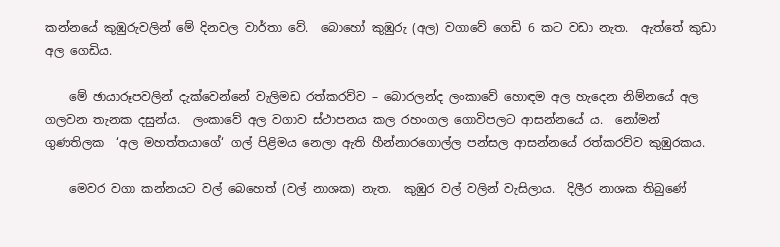කන්නයේ කුඹුරුවලින් මේ දිනවල වාර්තා වේ.  බොහෝ කුඹුරු (අල) වගාවේ ගෙඩි 6 කට වඩා නැත.  ඇත්තේ කුඩා අල ගෙඩිය.

    මේ ඡායාරූපවලින් දැක්වෙන්නේ වැලිමඩ රත්කරව්ව – බොරලන්ද ලංකාවේ හොඳම අල හැදෙන නිම්නයේ අල ගලවන තැනක දසුන්ය.  ලංකාවේ අල වගාව ස්ථාපනය කල රහංගල ගොවිපලට ආසන්නයේ ය.  නෝමන් ගුණතිලක  ‘අල මහත්තයාගේ‘ ගල් පිළිමය නෙලා ඇති හීන්නාරගොල්ල පන්සල ආසන්නයේ රත්කරව්ව කුඹුරකය.

    මෙවර වගා කන්නයට වල් බෙහෙත් (වල් නාශක) නැත.  කුඹුර වල් වලින් වැසිලාය.  දිලීර නාශක තිබුණේ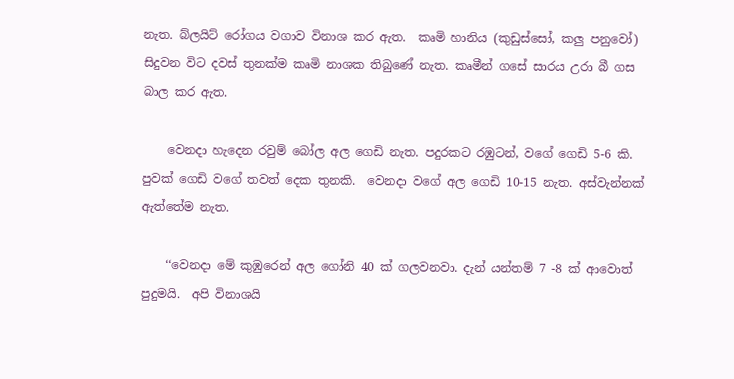නැත. බ්ලයිට් රෝගය වගාව විනාශ කර ඇත.  කෘමි හානිය (කුඩුස්සෝ, කලු පනුවෝ) සිදුවන විට දවස් තුනක්ම කෘමි නාශක තිබුණේ නැත. කෘමීන් ගසේ සාරය උරා බී ගස බාල කර ඇත.

    වෙනදා හැදෙන රවුම් බෝල අල ගෙඩි නැත. පදුරකට රඹුටන්, වගේ ගෙඩි 5-6 කි. පුවක් ගෙඩි වගේ තවත් දෙක තුනකි.  වෙනදා වගේ අල ගෙඩි 10-15 නැත. අස්වැන්නක් ඇත්තේම නැත.

    ‘‘වෙනදා මේ කුඹුරෙන් අල ගෝනි 40 ක් ගලවනවා. දැන් යන්තම් 7 -8 ක් ආවොත් පුදුමයි.  අපි විනාශයි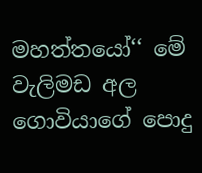මහත්තයෝ‘‘ මේ වැලිමඩ අල ගොවියාගේ පොදු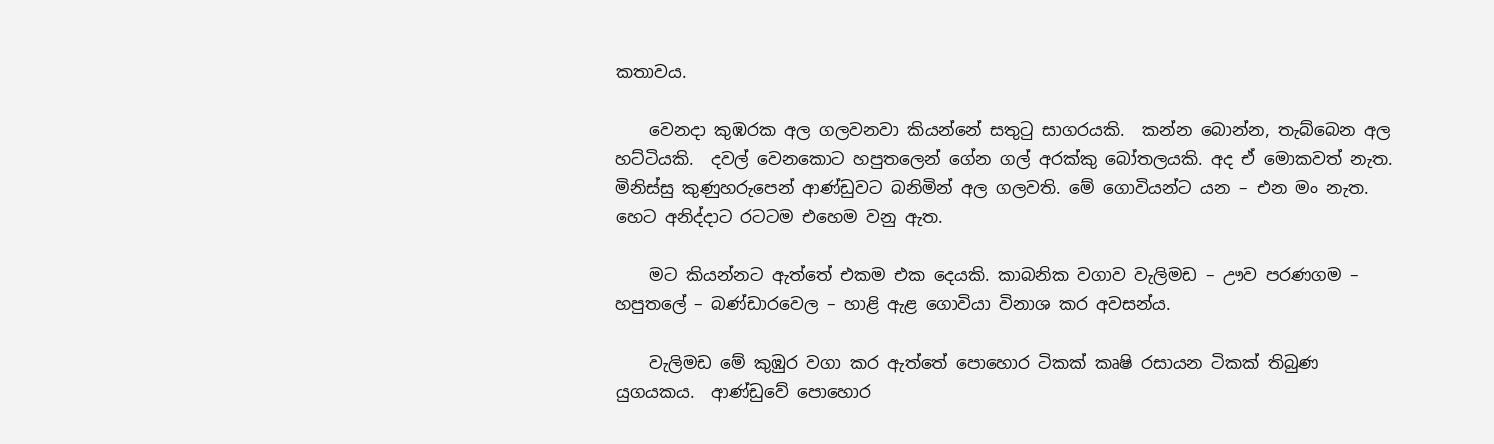කතාවය.

    වෙනදා කුඹරක අල ගලවනවා කියන්නේ සතුටු සාගරයකි.  කන්න බොන්න, තැබ්බෙන අල හට්ටියකි.  දවල් වෙනකොට හපුතලෙන් ගේන ගල් අරක්කු බෝතලයකි. අද ඒ මොකවත් නැත. මිනිස්සු කුණුහරුපෙන් ආණ්ඩුවට බනිමින් අල ගලවති. මේ ගොවියන්ට යන – එන මං නැත. හෙට අනිද්දාට රටටම එහෙම වනු ඇත.

    මට කියන්නට ඇත්තේ එකම එක දෙයකි. කාබනික වගාව වැලිමඩ – ඌව පරණගම – හපුතලේ – බණ්ඩාරවෙල – හාළි ඇළ ගොවියා විනාශ කර අවසන්ය.

    වැලිමඩ මේ කුඹුර වගා කර ඇත්තේ පොහොර ටිකක් කෘෂි රසායන ටිකක් තිබුණ යුගයකය.  ආණ්ඩුවේ පොහොර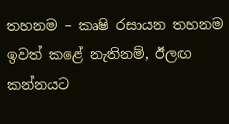තහනම – කෘෂි රසායන තහනම ඉවත් කළේ නැතිනම්, ඊලඟ කන්නයට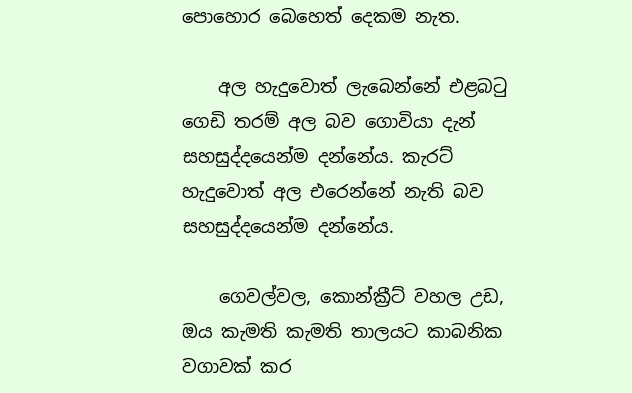පොහොර බෙහෙත් දෙකම නැත.

    අල හැදුවොත් ලැබෙන්නේ එළබටු ගෙඩි තරම් අල බව ගොවියා දැන් සහසුද්දයෙන්ම දන්නේය. කැරට් හැදුවොත් අල එරෙන්නේ නැති බව සහසුද්දයෙන්ම දන්නේය.

    ගෙවල්වල, කොන්ක්‍රීට් වහල උඩ, ඔය කැමති කැමති තාලයට කාබනික වගාවක් කර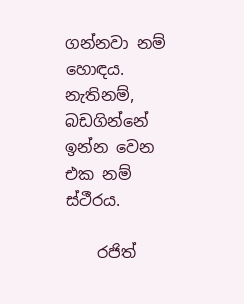ගන්නවා නම් හොඳය. නැතිනම්, බඩගින්නේ ඉන්න වෙන එක නම් ස්ථීරය.

    රජිත්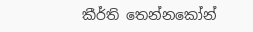කීර්ති තෙන්නකෝන්